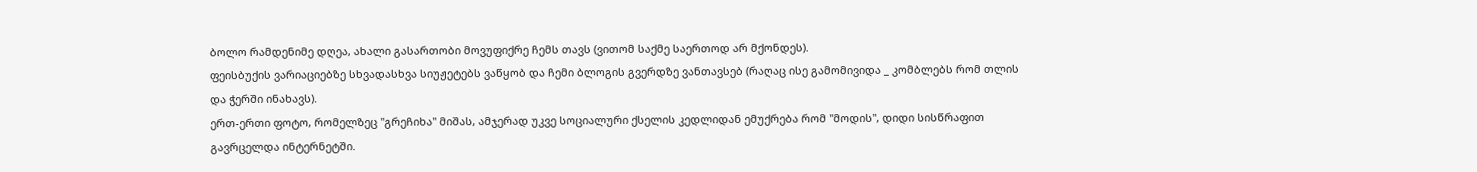ბოლო რამდენიმე დღეა, ახალი გასართობი მოვუფიქრე ჩემს თავს (ვითომ საქმე საერთოდ არ მქონდეს).
ფეისბუქის ვარიაციებზე სხვადასხვა სიუჟეტებს ვაწყობ და ჩემი ბლოგის გვერდზე ვანთავსებ (რაღაც ისე გამომივიდა _ კომბლებს რომ თლის და ჭერში ინახავს).
ერთ-ერთი ფოტო, რომელზეც "გრეჩიხა" მიშას, ამჯერად უკვე სოციალური ქსელის კედლიდან ემუქრება რომ "მოდის", დიდი სისწრაფით გავრცელდა ინტერნეტში.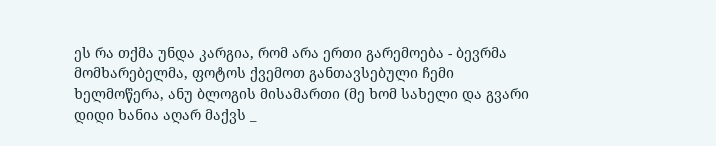ეს რა თქმა უნდა კარგია, რომ არა ერთი გარემოება - ბევრმა მომხარებელმა, ფოტოს ქვემოთ განთავსებული ჩემი ხელმოწერა, ანუ ბლოგის მისამართი (მე ხომ სახელი და გვარი დიდი ხანია აღარ მაქვს _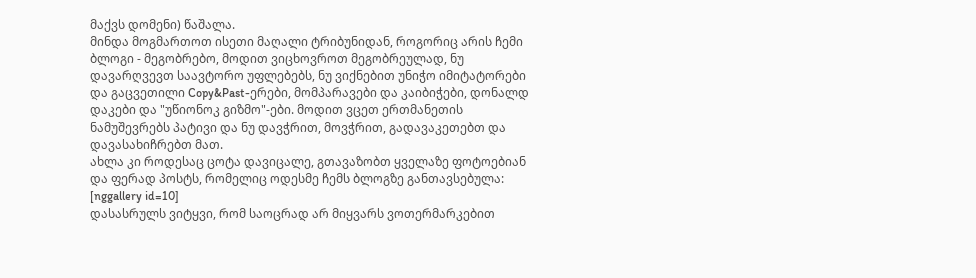მაქვს დომენი) წაშალა.
მინდა მოგმართოთ ისეთი მაღალი ტრიბუნიდან, როგორიც არის ჩემი ბლოგი - მეგობრებო, მოდით ვიცხოვროთ მეგობრეულად, ნუ დავარღვევთ საავტორო უფლებებს, ნუ ვიქნებით უნიჭო იმიტატორები და გაცვეთილი Copy&Past-ერები, მომპარავები და კაიბიჭები, დონალდ დაკები და "უწიონოკ გიზმო"-ები. მოდით ვცეთ ერთმანეთის ნამუშევრებს პატივი და ნუ დავჭრით, მოვჭრით, გადავაკეთებთ და დავასახიჩრებთ მათ.
ახლა კი როდესაც ცოტა დავიცალე, გთავაზობთ ყველაზე ფოტოებიან და ფერად პოსტს, რომელიც ოდესმე ჩემს ბლოგზე განთავსებულა:
[nggallery id=10]
დასასრულს ვიტყვი, რომ საოცრად არ მიყვარს ვოთერმარკებით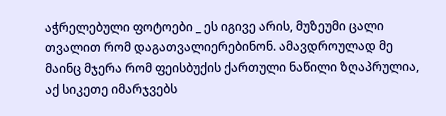აჭრელებული ფოტოები _ ეს იგივე არის, მუზეუმი ცალი თვალით რომ დაგათვალიერებინონ. ამავდროულად მე მაინც მჯერა რომ ფეისბუქის ქართული ნაწილი ზღაპრულია, აქ სიკეთე იმარჯვებს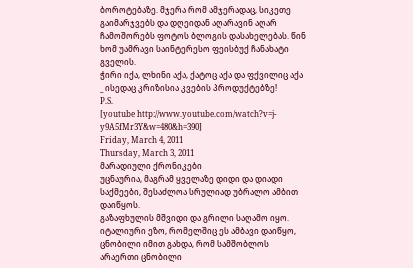ბოროტებაზე. მჯერა რომ ამჯერადაც, სიკეთე გაიმარჯვებს და დღეიდან აღარავინ აღარ ჩამოშორებს ფოტოს ბლოგის დასახელებას. წინ ხომ უამრავი საინტერესო ფეისბუქ ჩანახატი გველის.
ჭირი იქა, ლხინი აქა, ქატოც აქა და ფქვილიც აქა _ ისედაც კრიზისია კვების პროდუქტებზე!
P.S.
[youtube http://www.youtube.com/watch?v=j-y9A5fMr3Y&w=480&h=390]
Friday, March 4, 2011
Thursday, March 3, 2011
მარადიული ქრონიკები
უცნაურია, მაგრამ ყველაზე დიდი და დიადი საქმეები, შესაძლოა სრულიად უბრალო ამბით დაიწყოს.
გაზაფხულის მშვიდი და გრილი საღამო იყო. იტალიური ეზო, რომელშიც ეს ამბავი დაიწყო, ცნობილი იმით გახდა, რომ სამშობლოს არაერთი ცნობილი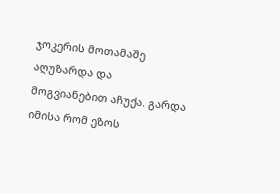ჯოკერის მოთამაშე აღუზარდა და მოგვიანებით აჩუქა. გარდა იმისა რომ ეზოს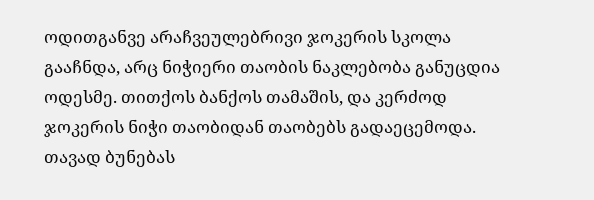ოდითგანვე არაჩვეულებრივი ჯოკერის სკოლა გააჩნდა, არც ნიჭიერი თაობის ნაკლებობა განუცდია ოდესმე. თითქოს ბანქოს თამაშის, და კერძოდ ჯოკერის ნიჭი თაობიდან თაობებს გადაეცემოდა. თავად ბუნებას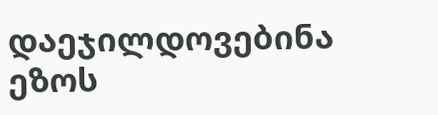დაეჯილდოვებინა ეზოს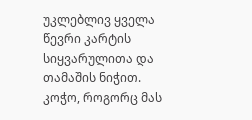უკლებლივ ყველა წევრი კარტის სიყვარულითა და თამაშის ნიჭით.
კოჭო, როგორც მას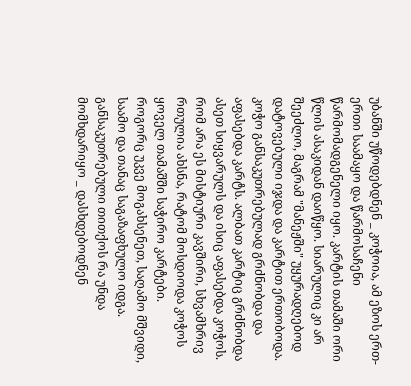უბანში უწოდებდნენ _ კოჭოია, ამ ეზოს ერთ-ერთი საამაყო და წარმოსაჩენი წარმომადგენელი იყო. კარტის თამაში ორი წლის ასაკიდან დაიწყო. სიარულიც კი არ შეეძლო, მაგრამ "მანეჟში" უყურადღებოდ დატოვებული იჯდა და კარტით ერთობოდა. კოჭო განსაკუთრებულად გრძნობდა და აფასებდა კარტს. ალბათ კარტიც გრძნობდა ასეთ სიყვარულს და ისიც აფასებდა კოჭოს. რომ არა ეს მისტიური კავშირი, სხვამხრივ რთულია ახსნა, რატომ მოსდიოდა კოჭოს ყოველ თამაშში საჭირო კარტები.
როგორც უკვე მოგახსენეთ, საღამო მშვიდი, საამო და თანაც საგაზაფხულო იდგა. განსაკუთრებული თითქოს რა უნდა მომხდარიყო _ დასხდებოდნენ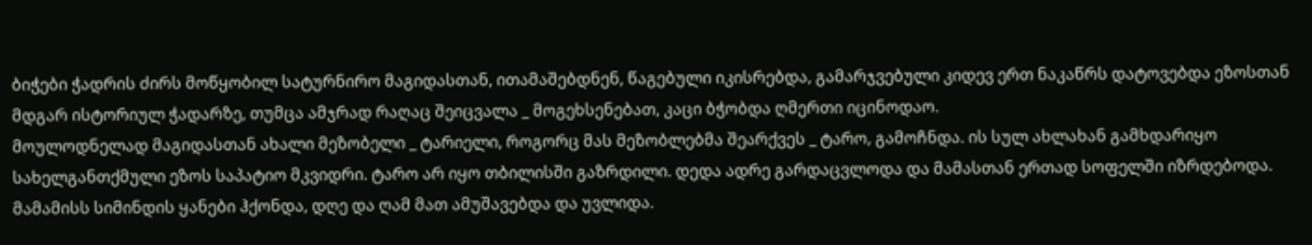ბიჭები ჭადრის ძირს მოწყობილ სატურნირო მაგიდასთან, ითამაშებდნენ, წაგებული იკისრებდა, გამარჯვებული კიდევ ერთ ნაკაწრს დატოვებდა ეზოსთან მდგარ ისტორიულ ჭადარზე, თუმცა ამჯრად რაღაც შეიცვალა _ მოგეხსენებათ, კაცი ბჭობდა ღმერთი იცინოდაო.
მოულოდნელად მაგიდასთან ახალი მეზობელი _ ტარიელი, როგორც მას მეზობლებმა შეარქვეს _ ტარო, გამოჩნდა. ის სულ ახლახან გამხდარიყო სახელგანთქმული ეზოს საპატიო მკვიდრი. ტარო არ იყო თბილისში გაზრდილი. დედა ადრე გარდაცვლოდა და მამასთან ერთად სოფელში იზრდებოდა. მამამისს სიმინდის ყანები ჰქონდა, დღე და ღამ მათ ამუშავებდა და უვლიდა.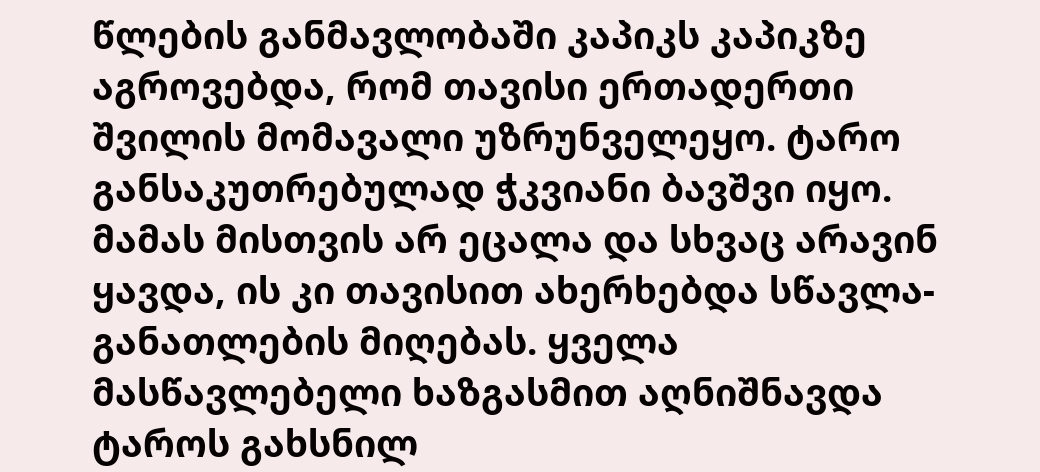წლების განმავლობაში კაპიკს კაპიკზე აგროვებდა, რომ თავისი ერთადერთი შვილის მომავალი უზრუნველეყო. ტარო განსაკუთრებულად ჭკვიანი ბავშვი იყო. მამას მისთვის არ ეცალა და სხვაც არავინ ყავდა, ის კი თავისით ახერხებდა სწავლა-განათლების მიღებას. ყველა მასწავლებელი ხაზგასმით აღნიშნავდა ტაროს გახსნილ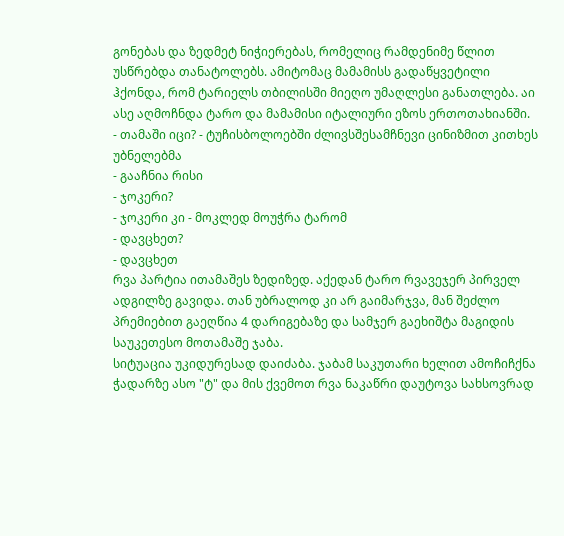გონებას და ზედმეტ ნიჭიერებას, რომელიც რამდენიმე წლით უსწრებდა თანატოლებს. ამიტომაც მამამისს გადაწყვეტილი ჰქონდა, რომ ტარიელს თბილისში მიეღო უმაღლესი განათლება. აი ასე აღმოჩნდა ტარო და მამამისი იტალიური ეზოს ერთოთახიანში.
- თამაში იცი? - ტუჩისბოლოებში ძლივსშესამჩნევი ცინიზმით კითხეს უბნელებმა
- გააჩნია რისი
- ჯოკერი?
- ჯოკერი კი - მოკლედ მოუჭრა ტარომ
- დავცხეთ?
- დავცხეთ
რვა პარტია ითამაშეს ზედიზედ. აქედან ტარო რვავეჯერ პირველ ადგილზე გავიდა. თან უბრალოდ კი არ გაიმარჯვა, მან შეძლო პრემიებით გაეღწია 4 დარიგებაზე და სამჯერ გაეხიშტა მაგიდის საუკეთესო მოთამაშე ჯაბა.
სიტუაცია უკიდურესად დაიძაბა. ჯაბამ საკუთარი ხელით ამოჩიჩქნა ჭადარზე ასო "ტ" და მის ქვემოთ რვა ნაკაწრი დაუტოვა სახსოვრად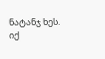ნატანჯ ხეს.
იქ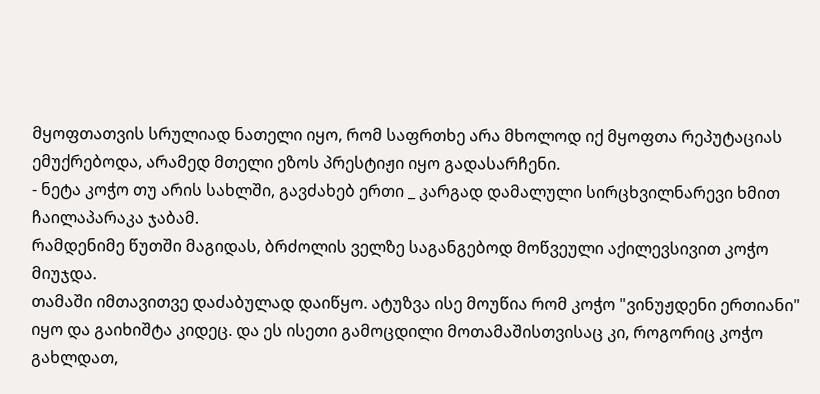მყოფთათვის სრულიად ნათელი იყო, რომ საფრთხე არა მხოლოდ იქ მყოფთა რეპუტაციას ემუქრებოდა, არამედ მთელი ეზოს პრესტიჟი იყო გადასარჩენი.
- ნეტა კოჭო თუ არის სახლში, გავძახებ ერთი _ კარგად დამალული სირცხვილნარევი ხმით ჩაილაპარაკა ჯაბამ.
რამდენიმე წუთში მაგიდას, ბრძოლის ველზე საგანგებოდ მოწვეული აქილევსივით კოჭო მიუჯდა.
თამაში იმთავითვე დაძაბულად დაიწყო. ატუზვა ისე მოუწია რომ კოჭო "ვინუჟდენი ერთიანი" იყო და გაიხიშტა კიდეც. და ეს ისეთი გამოცდილი მოთამაშისთვისაც კი, როგორიც კოჭო გახლდათ,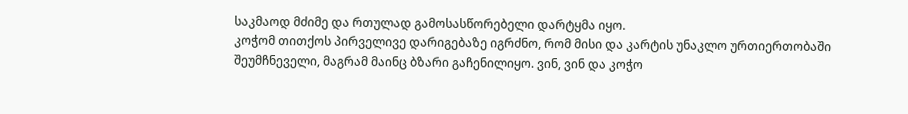საკმაოდ მძიმე და რთულად გამოსასწორებელი დარტყმა იყო.
კოჭომ თითქოს პირველივე დარიგებაზე იგრძნო, რომ მისი და კარტის უნაკლო ურთიერთობაში შეუმჩნეველი, მაგრამ მაინც ბზარი გაჩენილიყო. ვინ, ვინ და კოჭო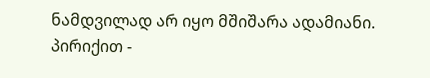ნამდვილად არ იყო მშიშარა ადამიანი. პირიქით -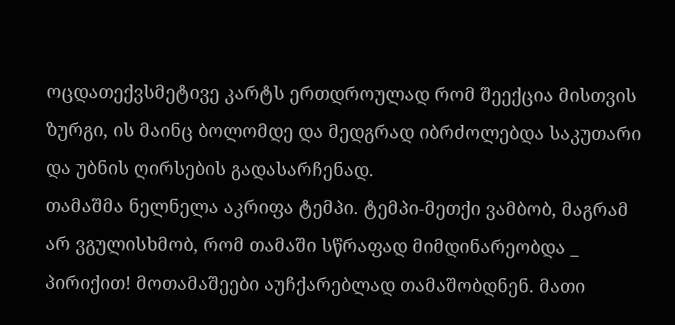ოცდათექვსმეტივე კარტს ერთდროულად რომ შეექცია მისთვის ზურგი, ის მაინც ბოლომდე და მედგრად იბრძოლებდა საკუთარი და უბნის ღირსების გადასარჩენად.
თამაშმა ნელნელა აკრიფა ტემპი. ტემპი-მეთქი ვამბობ, მაგრამ არ ვგულისხმობ, რომ თამაში სწრაფად მიმდინარეობდა _ პირიქით! მოთამაშეები აუჩქარებლად თამაშობდნენ. მათი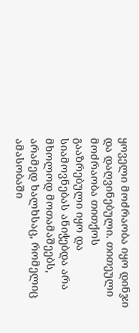ყოველი მოძრაობა იყო დინჯი და დაღვინებული. თითეული მოძრაობა თითქოს გააზრებული იყო და სიამოვნებას ანიჭებდა არა მხოლოდ მოთამაშეებს, არამედ ხალხსაც, რომელიც ამასობაში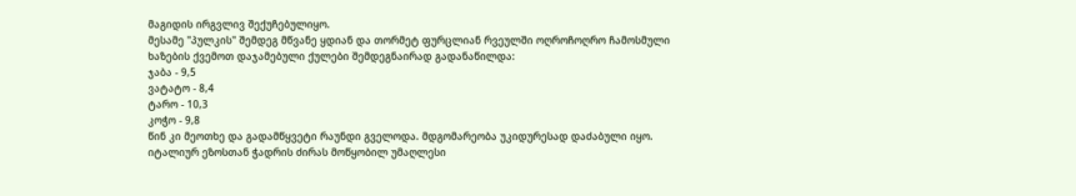მაგიდის ირგვლივ შექუჩებულიყო.
მესამე "პულკის" შემდეგ მწვანე ყდიან და თორმეტ ფურცლიან რვეულში ოღროჩოღრო ჩამოსმული ხაზების ქვემოთ დაჯამებული ქულები შემდეგნაირად გადანაწილდა:
ჯაბა - 9,5
ვატატო - 8,4
ტარო - 10,3
კოჭო - 9,8
წინ კი მეოთხე და გადამწყვეტი რაუნდი გველოდა. მდგომარეობა უკიდურესად დაძაბული იყო. იტალიურ ეზოსთან ჭადრის ძირას მოწყობილ უმაღლესი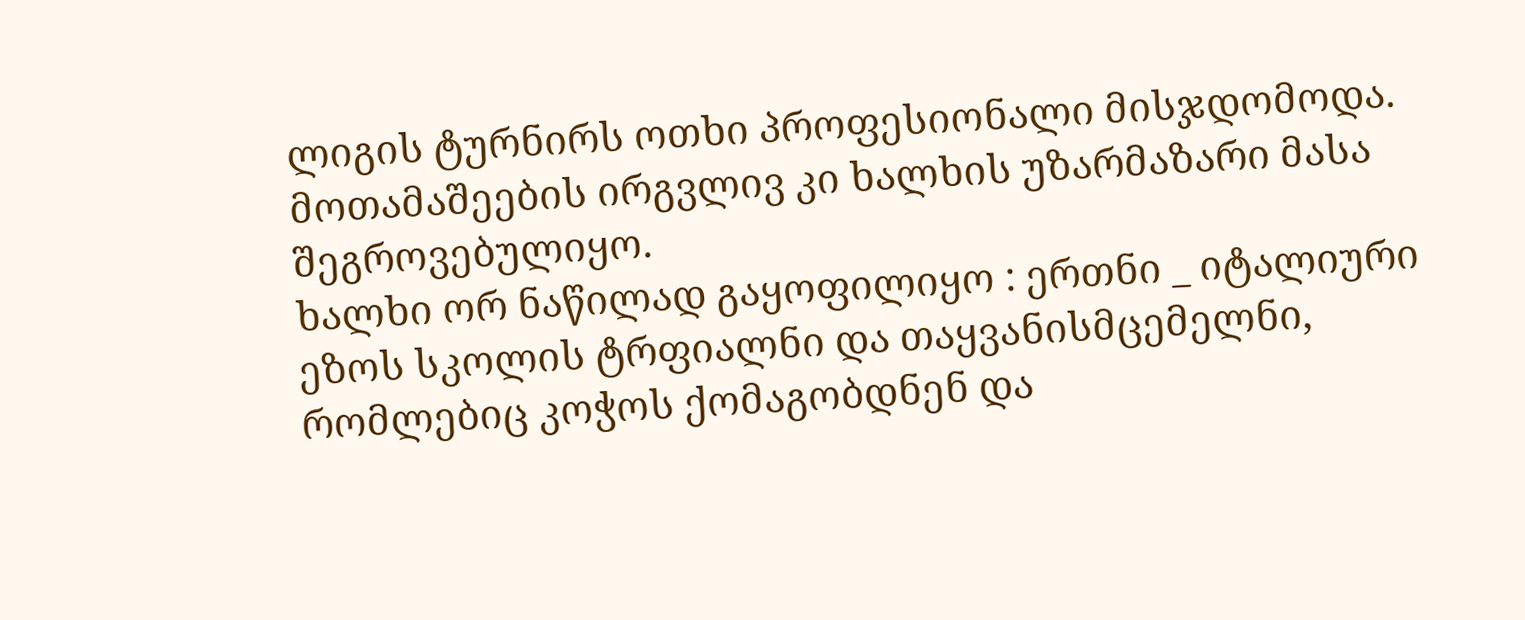ლიგის ტურნირს ოთხი პროფესიონალი მისჯდომოდა. მოთამაშეების ირგვლივ კი ხალხის უზარმაზარი მასა შეგროვებულიყო.
ხალხი ორ ნაწილად გაყოფილიყო : ერთნი _ იტალიური ეზოს სკოლის ტრფიალნი და თაყვანისმცემელნი, რომლებიც კოჭოს ქომაგობდნენ და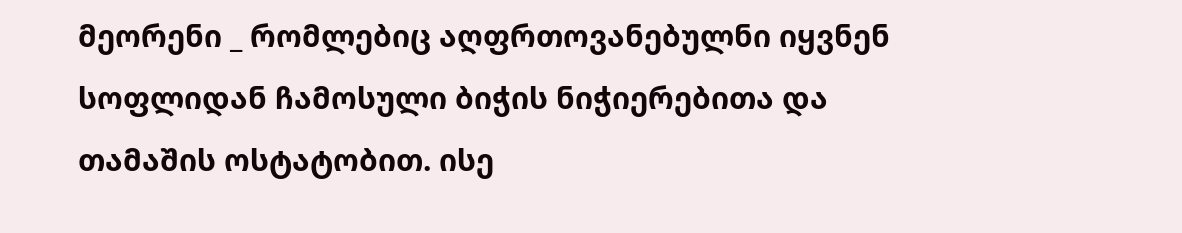მეორენი _ რომლებიც აღფრთოვანებულნი იყვნენ სოფლიდან ჩამოსული ბიჭის ნიჭიერებითა და თამაშის ოსტატობით. ისე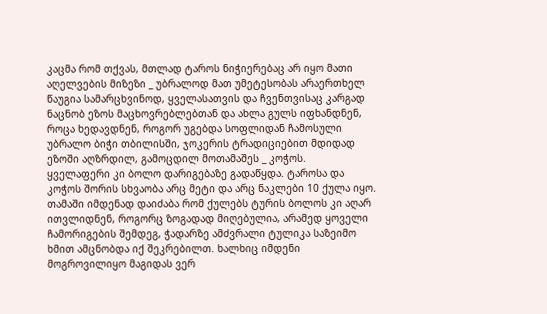კაცმა რომ თქვას, მთლად ტაროს ნიჭიერებაც არ იყო მათი აღელვების მიზეზი _ უბრალოდ მათ უმეტესობას არაერთხელ წაუგია სამარცხვინოდ, ყველასათვის და ჩვენთვისაც კარგად ნაცნობ ეზოს მაცხოვრებლებთან და ახლა გულს იფხანდნენ, როცა ხედავდნენ, როგორ უგებდა სოფლიდან ჩამოსული უბრალო ბიჭი თბილისში, ჯოკერის ტრადიციებით მდიდად ეზოში აღზრდილ, გამოცდილ მოთამაშეს _ კოჭოს.
ყველაფერი კი ბოლო დარიგებაზე გადაწყდა. ტაროსა და კოჭოს შორის სხვაობა არც მეტი და არც ნაკლები 10 ქულა იყო. თამაში იმდენად დაიძაბა რომ ქულებს ტურის ბოლოს კი აღარ ითვლიდნენ, როგორც ზოგადად მიღებულია, არამედ ყოველი ჩამორიგების შემდეგ, ჭადარზე ამძვრალი ტულიკა საზეიმო ხმით ამცნობდა იქ შეკრებილთ. ხალხიც იმდენი მოგროვილიყო მაგიდას ვერ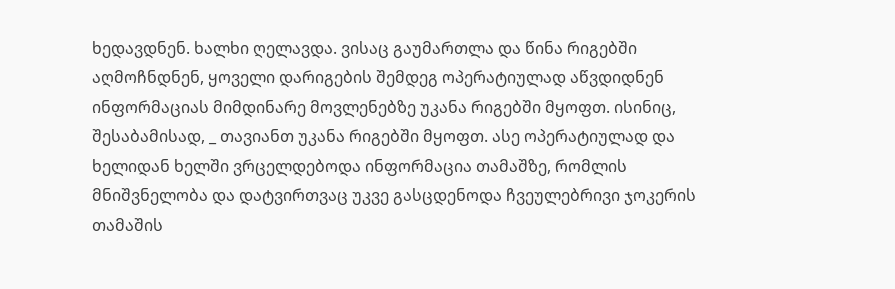ხედავდნენ. ხალხი ღელავდა. ვისაც გაუმართლა და წინა რიგებში აღმოჩნდნენ, ყოველი დარიგების შემდეგ ოპერატიულად აწვდიდნენ ინფორმაციას მიმდინარე მოვლენებზე უკანა რიგებში მყოფთ. ისინიც, შესაბამისად, _ თავიანთ უკანა რიგებში მყოფთ. ასე ოპერატიულად და ხელიდან ხელში ვრცელდებოდა ინფორმაცია თამაშზე, რომლის მნიშვნელობა და დატვირთვაც უკვე გასცდენოდა ჩვეულებრივი ჯოკერის თამაშის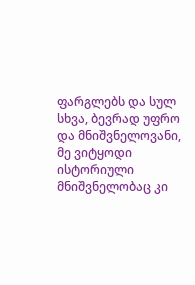ფარგლებს და სულ სხვა, ბევრად უფრო და მნიშვნელოვანი, მე ვიტყოდი ისტორიული მნიშვნელობაც კი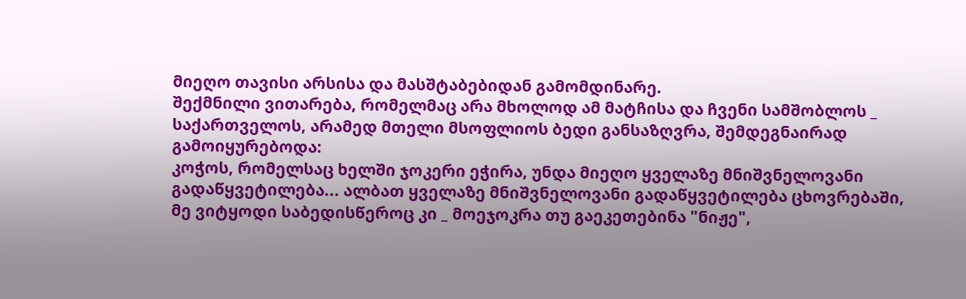მიეღო თავისი არსისა და მასშტაბებიდან გამომდინარე.
შექმნილი ვითარება, რომელმაც არა მხოლოდ ამ მატჩისა და ჩვენი სამშობლოს _ საქართველოს, არამედ მთელი მსოფლიოს ბედი განსაზღვრა, შემდეგნაირად გამოიყურებოდა:
კოჭოს, რომელსაც ხელში ჯოკერი ეჭირა, უნდა მიეღო ყველაზე მნიშვნელოვანი გადაწყვეტილება... ალბათ ყველაზე მნიშვნელოვანი გადაწყვეტილება ცხოვრებაში, მე ვიტყოდი საბედისწეროც კი _ მოეჯოკრა თუ გაეკეთებინა "ნიჟე",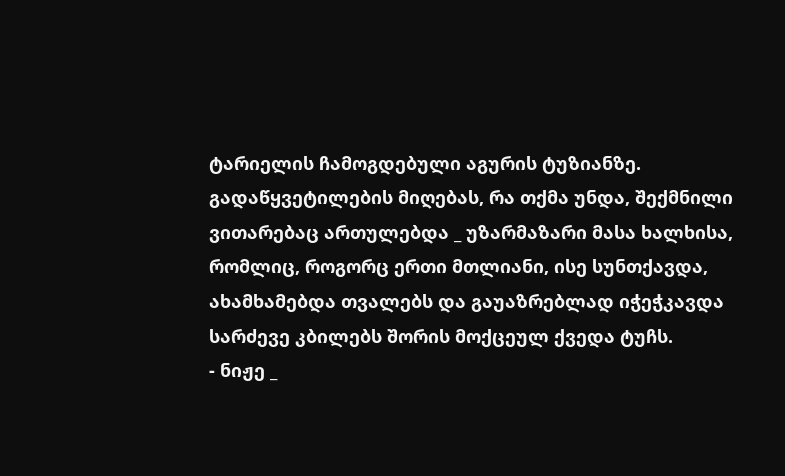ტარიელის ჩამოგდებული აგურის ტუზიანზე. გადაწყვეტილების მიღებას, რა თქმა უნდა, შექმნილი ვითარებაც ართულებდა _ უზარმაზარი მასა ხალხისა, რომლიც, როგორც ერთი მთლიანი, ისე სუნთქავდა, ახამხამებდა თვალებს და გაუაზრებლად იჭეჭკავდა სარძევე კბილებს შორის მოქცეულ ქვედა ტუჩს.
- ნიჟე _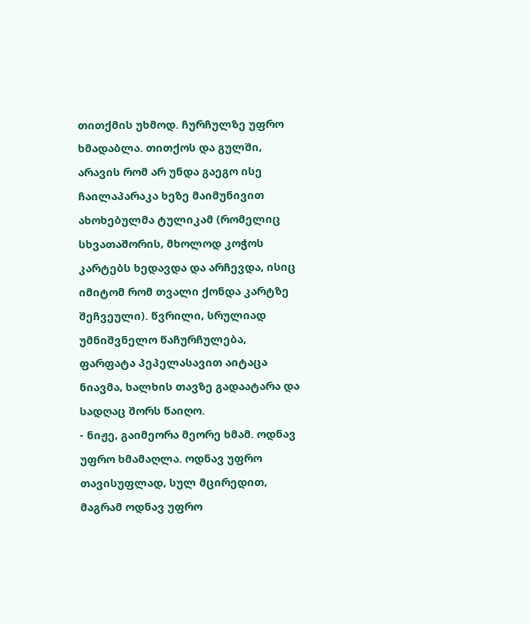თითქმის უხმოდ. ჩურჩულზე უფრო ხმადაბლა. თითქოს და გულში, არავის რომ არ უნდა გაეგო ისე ჩაილაპარაკა ხეზე მაიმუნივით ახოხებულმა ტულიკამ (რომელიც სხვათაშორის, მხოლოდ კოჭოს კარტებს ხედავდა და არჩევდა, ისიც იმიტომ რომ თვალი ქონდა კარტზე შეჩვეული). წვრილი, სრულიად უმნიშვნელო წაჩურჩულება, ფარფატა პეპელასავით აიტაცა ნიავმა, ხალხის თავზე გადაატარა და სადღაც შორს წაიღო.
- ნიჟე, გაიმეორა მეორე ხმამ. ოდნავ უფრო ხმამაღლა. ოდნავ უფრო თავისუფლად, სულ მცირედით, მაგრამ ოდნავ უფრო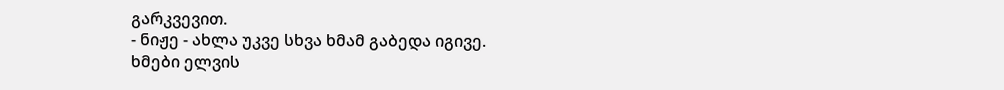გარკვევით.
- ნიჟე - ახლა უკვე სხვა ხმამ გაბედა იგივე.
ხმები ელვის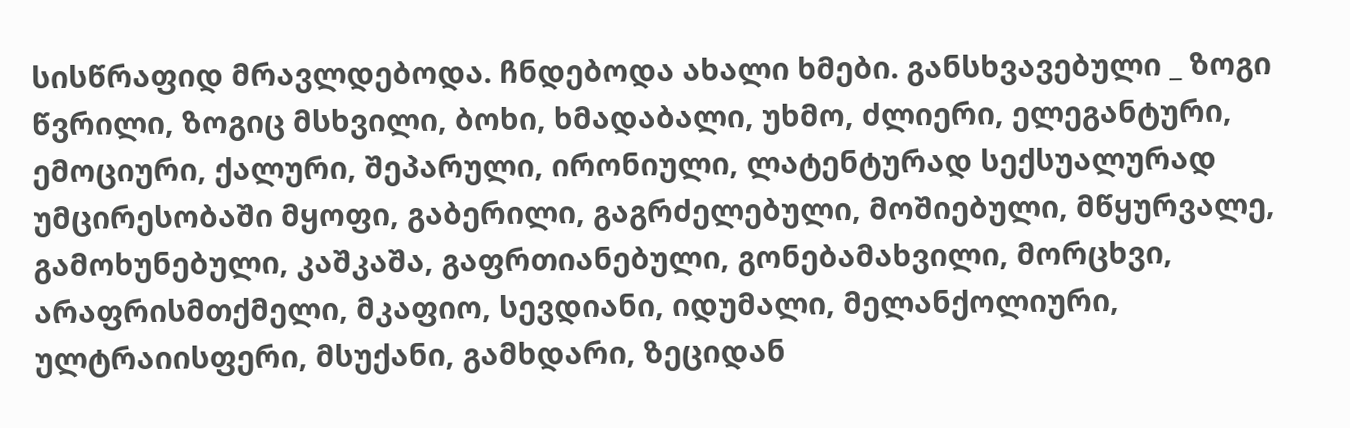სისწრაფიდ მრავლდებოდა. ჩნდებოდა ახალი ხმები. განსხვავებული _ ზოგი წვრილი, ზოგიც მსხვილი, ბოხი, ხმადაბალი, უხმო, ძლიერი, ელეგანტური, ემოციური, ქალური, შეპარული, ირონიული, ლატენტურად სექსუალურად უმცირესობაში მყოფი, გაბერილი, გაგრძელებული, მოშიებული, მწყურვალე, გამოხუნებული, კაშკაშა, გაფრთიანებული, გონებამახვილი, მორცხვი, არაფრისმთქმელი, მკაფიო, სევდიანი, იდუმალი, მელანქოლიური, ულტრაიისფერი, მსუქანი, გამხდარი, ზეციდან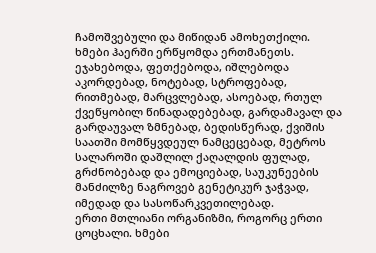ჩამოშვებული და მიწიდან ამოხეთქილი.
ხმები ჰაერში ერწყომდა ერთმანეთს. ეჯახებოდა, ფეთქებოდა, იშლებოდა აკორდებად, ნოტებად, სტროფებად, რითმებად, მარცვლებად, ასოებად, რთულ ქვეწყობილ წინადადებებად, გარდამავალ და გარდაუვალ ზმნებად, ბედისწერად, ქვიშის საათში მომწყვდეულ ნამცეცებად, მეტროს სალაროში დაშლილ ქაღალდის ფულად, გრძნობებად და ემოციებად, საუკუნეების მანძილზე ნაგროვებ გენეტიკურ ჯაჭვად, იმედად და სასოწარკვეთილებად.
ერთი მთლიანი ორგანიზმი, როგორც ერთი ცოცხალი. ხმები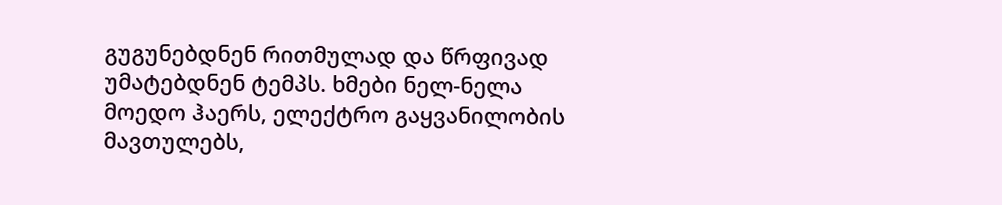გუგუნებდნენ რითმულად და წრფივად უმატებდნენ ტემპს. ხმები ნელ-ნელა მოედო ჰაერს, ელექტრო გაყვანილობის მავთულებს,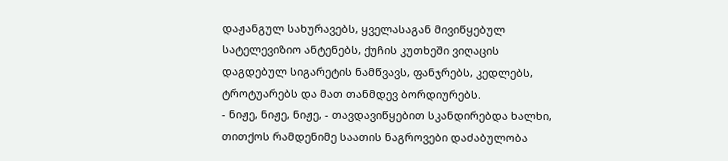დაჟანგულ სახურავებს, ყველასაგან მივიწყებულ სატელევიზიო ანტენებს, ქუჩის კუთხეში ვიღაცის დაგდებულ სიგარეტის ნამწვავს, ფანჯრებს, კედლებს, ტროტუარებს და მათ თანმდევ ბორდიურებს.
- ნიჟე, ნიჟე, ნიჟე, - თავდავიწყებით სკანდირებდა ხალხი, თითქოს რამდენიმე საათის ნაგროვები დაძაბულობა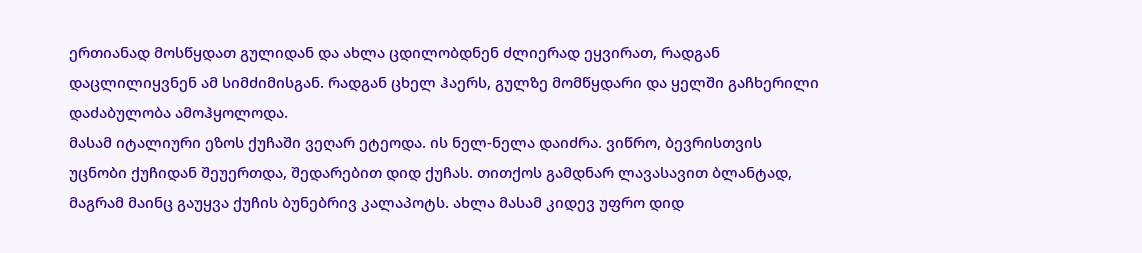ერთიანად მოსწყდათ გულიდან და ახლა ცდილობდნენ ძლიერად ეყვირათ, რადგან დაცლილიყვნენ ამ სიმძიმისგან. რადგან ცხელ ჰაერს, გულზე მომწყდარი და ყელში გაჩხერილი დაძაბულობა ამოჰყოლოდა.
მასამ იტალიური ეზოს ქუჩაში ვეღარ ეტეოდა. ის ნელ-ნელა დაიძრა. ვიწრო, ბევრისთვის უცნობი ქუჩიდან შეუერთდა, შედარებით დიდ ქუჩას. თითქოს გამდნარ ლავასავით ბლანტად, მაგრამ მაინც გაუყვა ქუჩის ბუნებრივ კალაპოტს. ახლა მასამ კიდევ უფრო დიდ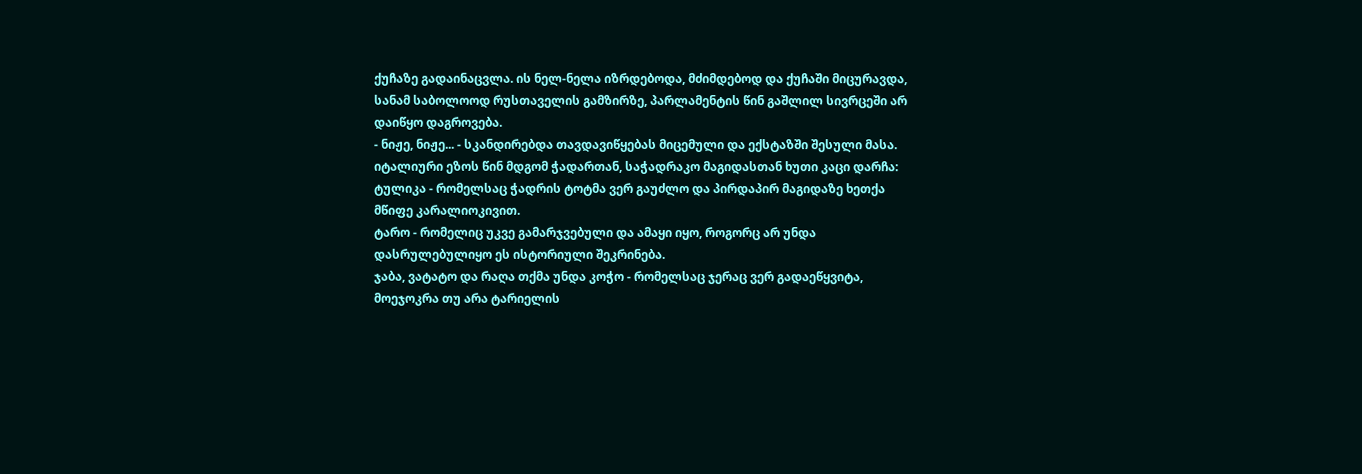ქუჩაზე გადაინაცვლა. ის ნელ-ნელა იზრდებოდა, მძიმდებოდ და ქუჩაში მიცურავდა, სანამ საბოლოოდ რუსთაველის გამზირზე, პარლამენტის წინ გაშლილ სივრცეში არ დაიწყო დაგროვება.
- ნიჟე, ნიჟე... - სკანდირებდა თავდავიწყებას მიცემული და ექსტაზში შესული მასა.
იტალიური ეზოს წინ მდგომ ჭადართან, საჭადრაკო მაგიდასთან ხუთი კაცი დარჩა:
ტულიკა - რომელსაც ჭადრის ტოტმა ვერ გაუძლო და პირდაპირ მაგიდაზე ხეთქა მწიფე კარალიოკივით.
ტარო - რომელიც უკვე გამარჯვებული და ამაყი იყო, როგორც არ უნდა დასრულებულიყო ეს ისტორიული შეკრინება.
ჯაბა, ვატატო და რაღა თქმა უნდა კოჭო - რომელსაც ჯერაც ვერ გადაეწყვიტა, მოეჯოკრა თუ არა ტარიელის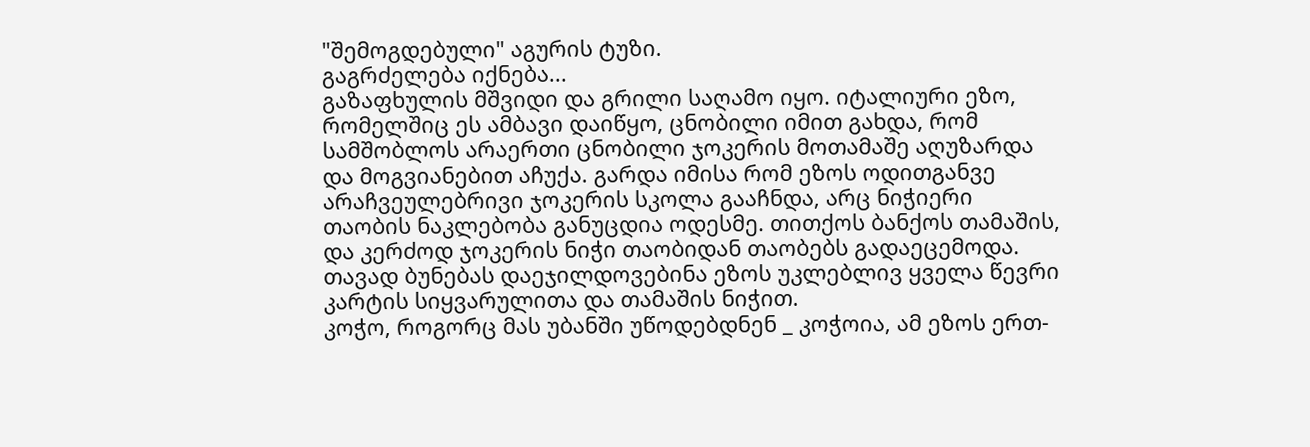"შემოგდებული" აგურის ტუზი.
გაგრძელება იქნება...
გაზაფხულის მშვიდი და გრილი საღამო იყო. იტალიური ეზო, რომელშიც ეს ამბავი დაიწყო, ცნობილი იმით გახდა, რომ სამშობლოს არაერთი ცნობილი ჯოკერის მოთამაშე აღუზარდა და მოგვიანებით აჩუქა. გარდა იმისა რომ ეზოს ოდითგანვე არაჩვეულებრივი ჯოკერის სკოლა გააჩნდა, არც ნიჭიერი თაობის ნაკლებობა განუცდია ოდესმე. თითქოს ბანქოს თამაშის, და კერძოდ ჯოკერის ნიჭი თაობიდან თაობებს გადაეცემოდა. თავად ბუნებას დაეჯილდოვებინა ეზოს უკლებლივ ყველა წევრი კარტის სიყვარულითა და თამაშის ნიჭით.
კოჭო, როგორც მას უბანში უწოდებდნენ _ კოჭოია, ამ ეზოს ერთ-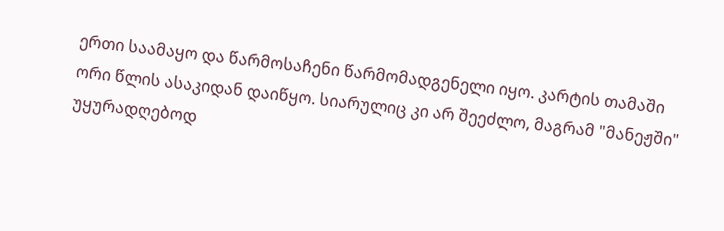ერთი საამაყო და წარმოსაჩენი წარმომადგენელი იყო. კარტის თამაში ორი წლის ასაკიდან დაიწყო. სიარულიც კი არ შეეძლო, მაგრამ "მანეჟში" უყურადღებოდ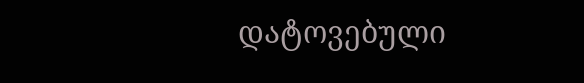დატოვებული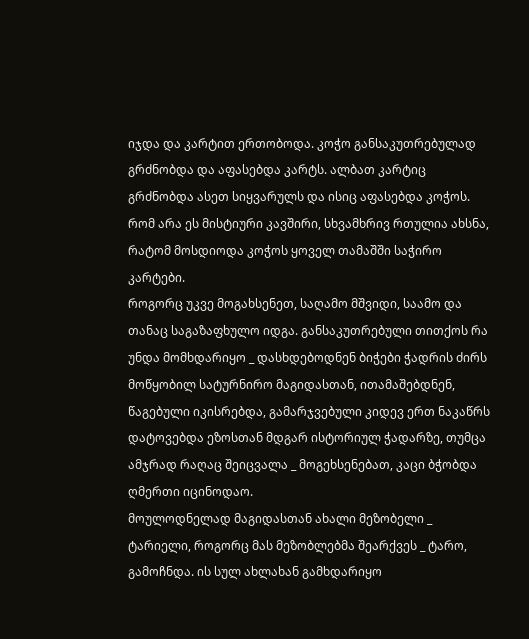იჯდა და კარტით ერთობოდა. კოჭო განსაკუთრებულად გრძნობდა და აფასებდა კარტს. ალბათ კარტიც გრძნობდა ასეთ სიყვარულს და ისიც აფასებდა კოჭოს. რომ არა ეს მისტიური კავშირი, სხვამხრივ რთულია ახსნა, რატომ მოსდიოდა კოჭოს ყოველ თამაშში საჭირო კარტები.
როგორც უკვე მოგახსენეთ, საღამო მშვიდი, საამო და თანაც საგაზაფხულო იდგა. განსაკუთრებული თითქოს რა უნდა მომხდარიყო _ დასხდებოდნენ ბიჭები ჭადრის ძირს მოწყობილ სატურნირო მაგიდასთან, ითამაშებდნენ, წაგებული იკისრებდა, გამარჯვებული კიდევ ერთ ნაკაწრს დატოვებდა ეზოსთან მდგარ ისტორიულ ჭადარზე, თუმცა ამჯრად რაღაც შეიცვალა _ მოგეხსენებათ, კაცი ბჭობდა ღმერთი იცინოდაო.
მოულოდნელად მაგიდასთან ახალი მეზობელი _ ტარიელი, როგორც მას მეზობლებმა შეარქვეს _ ტარო, გამოჩნდა. ის სულ ახლახან გამხდარიყო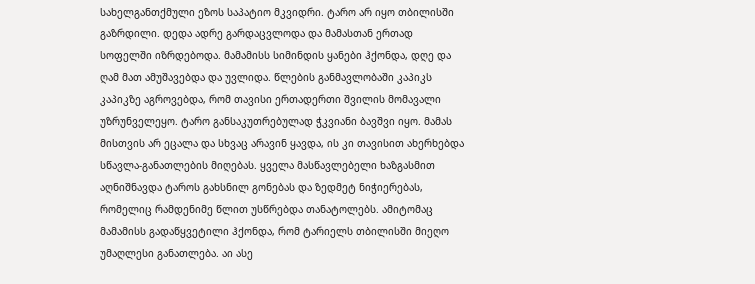სახელგანთქმული ეზოს საპატიო მკვიდრი. ტარო არ იყო თბილისში გაზრდილი. დედა ადრე გარდაცვლოდა და მამასთან ერთად სოფელში იზრდებოდა. მამამისს სიმინდის ყანები ჰქონდა, დღე და ღამ მათ ამუშავებდა და უვლიდა. წლების განმავლობაში კაპიკს კაპიკზე აგროვებდა, რომ თავისი ერთადერთი შვილის მომავალი უზრუნველეყო. ტარო განსაკუთრებულად ჭკვიანი ბავშვი იყო. მამას მისთვის არ ეცალა და სხვაც არავინ ყავდა, ის კი თავისით ახერხებდა სწავლა-განათლების მიღებას. ყველა მასწავლებელი ხაზგასმით აღნიშნავდა ტაროს გახსნილ გონებას და ზედმეტ ნიჭიერებას, რომელიც რამდენიმე წლით უსწრებდა თანატოლებს. ამიტომაც მამამისს გადაწყვეტილი ჰქონდა, რომ ტარიელს თბილისში მიეღო უმაღლესი განათლება. აი ასე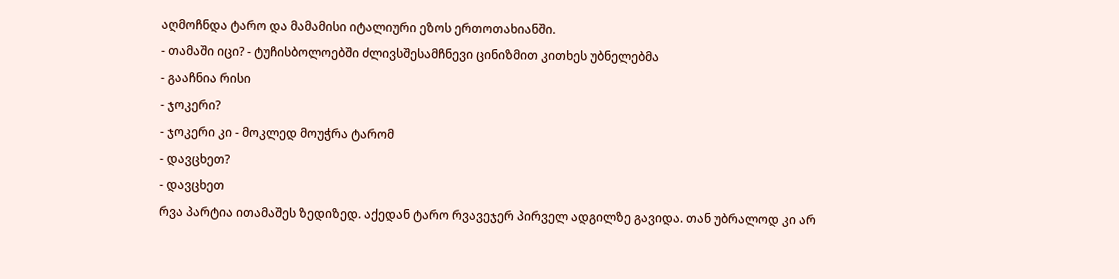აღმოჩნდა ტარო და მამამისი იტალიური ეზოს ერთოთახიანში.
- თამაში იცი? - ტუჩისბოლოებში ძლივსშესამჩნევი ცინიზმით კითხეს უბნელებმა
- გააჩნია რისი
- ჯოკერი?
- ჯოკერი კი - მოკლედ მოუჭრა ტარომ
- დავცხეთ?
- დავცხეთ
რვა პარტია ითამაშეს ზედიზედ. აქედან ტარო რვავეჯერ პირველ ადგილზე გავიდა. თან უბრალოდ კი არ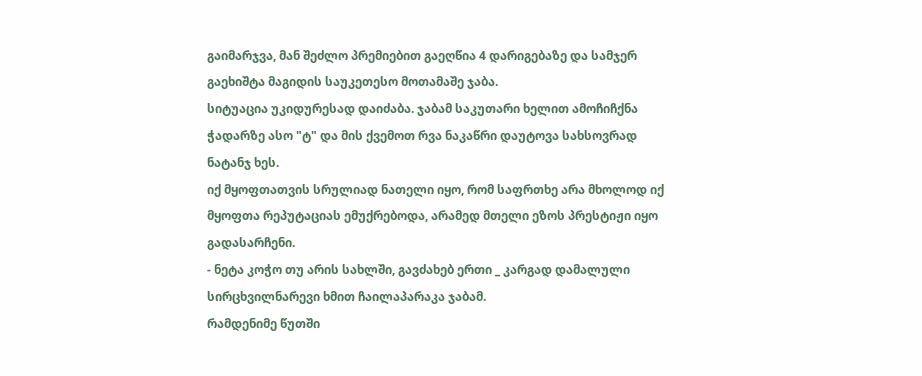გაიმარჯვა, მან შეძლო პრემიებით გაეღწია 4 დარიგებაზე და სამჯერ გაეხიშტა მაგიდის საუკეთესო მოთამაშე ჯაბა.
სიტუაცია უკიდურესად დაიძაბა. ჯაბამ საკუთარი ხელით ამოჩიჩქნა ჭადარზე ასო "ტ" და მის ქვემოთ რვა ნაკაწრი დაუტოვა სახსოვრად ნატანჯ ხეს.
იქ მყოფთათვის სრულიად ნათელი იყო, რომ საფრთხე არა მხოლოდ იქ მყოფთა რეპუტაციას ემუქრებოდა, არამედ მთელი ეზოს პრესტიჟი იყო გადასარჩენი.
- ნეტა კოჭო თუ არის სახლში, გავძახებ ერთი _ კარგად დამალული სირცხვილნარევი ხმით ჩაილაპარაკა ჯაბამ.
რამდენიმე წუთში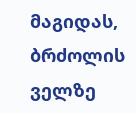მაგიდას, ბრძოლის ველზე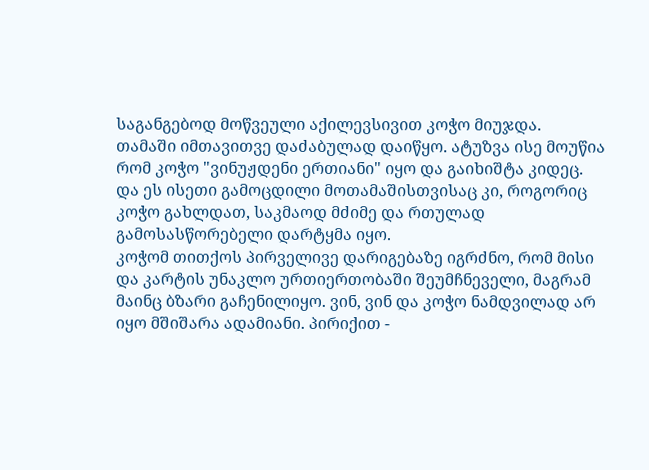საგანგებოდ მოწვეული აქილევსივით კოჭო მიუჯდა.
თამაში იმთავითვე დაძაბულად დაიწყო. ატუზვა ისე მოუწია რომ კოჭო "ვინუჟდენი ერთიანი" იყო და გაიხიშტა კიდეც. და ეს ისეთი გამოცდილი მოთამაშისთვისაც კი, როგორიც კოჭო გახლდათ, საკმაოდ მძიმე და რთულად გამოსასწორებელი დარტყმა იყო.
კოჭომ თითქოს პირველივე დარიგებაზე იგრძნო, რომ მისი და კარტის უნაკლო ურთიერთობაში შეუმჩნეველი, მაგრამ მაინც ბზარი გაჩენილიყო. ვინ, ვინ და კოჭო ნამდვილად არ იყო მშიშარა ადამიანი. პირიქით -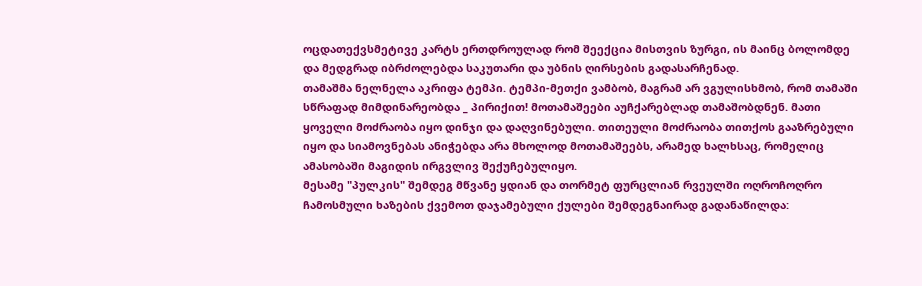ოცდათექვსმეტივე კარტს ერთდროულად რომ შეექცია მისთვის ზურგი, ის მაინც ბოლომდე და მედგრად იბრძოლებდა საკუთარი და უბნის ღირსების გადასარჩენად.
თამაშმა ნელნელა აკრიფა ტემპი. ტემპი-მეთქი ვამბობ, მაგრამ არ ვგულისხმობ, რომ თამაში სწრაფად მიმდინარეობდა _ პირიქით! მოთამაშეები აუჩქარებლად თამაშობდნენ. მათი ყოველი მოძრაობა იყო დინჯი და დაღვინებული. თითეული მოძრაობა თითქოს გააზრებული იყო და სიამოვნებას ანიჭებდა არა მხოლოდ მოთამაშეებს, არამედ ხალხსაც, რომელიც ამასობაში მაგიდის ირგვლივ შექუჩებულიყო.
მესამე "პულკის" შემდეგ მწვანე ყდიან და თორმეტ ფურცლიან რვეულში ოღროჩოღრო ჩამოსმული ხაზების ქვემოთ დაჯამებული ქულები შემდეგნაირად გადანაწილდა: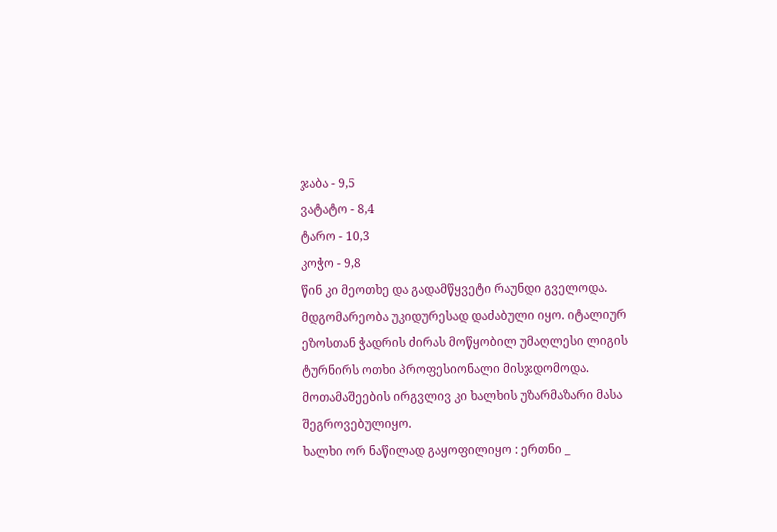ჯაბა - 9,5
ვატატო - 8,4
ტარო - 10,3
კოჭო - 9,8
წინ კი მეოთხე და გადამწყვეტი რაუნდი გველოდა. მდგომარეობა უკიდურესად დაძაბული იყო. იტალიურ ეზოსთან ჭადრის ძირას მოწყობილ უმაღლესი ლიგის ტურნირს ოთხი პროფესიონალი მისჯდომოდა. მოთამაშეების ირგვლივ კი ხალხის უზარმაზარი მასა შეგროვებულიყო.
ხალხი ორ ნაწილად გაყოფილიყო : ერთნი _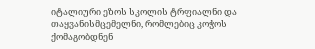იტალიური ეზოს სკოლის ტრფიალნი და თაყვანისმცემელნი, რომლებიც კოჭოს ქომაგობდნენ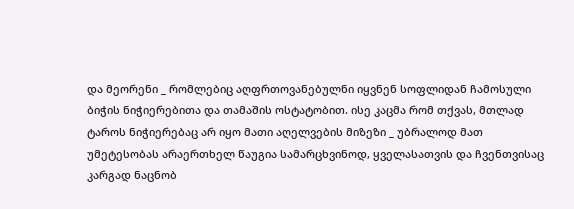და მეორენი _ რომლებიც აღფრთოვანებულნი იყვნენ სოფლიდან ჩამოსული ბიჭის ნიჭიერებითა და თამაშის ოსტატობით. ისე კაცმა რომ თქვას, მთლად ტაროს ნიჭიერებაც არ იყო მათი აღელვების მიზეზი _ უბრალოდ მათ უმეტესობას არაერთხელ წაუგია სამარცხვინოდ, ყველასათვის და ჩვენთვისაც კარგად ნაცნობ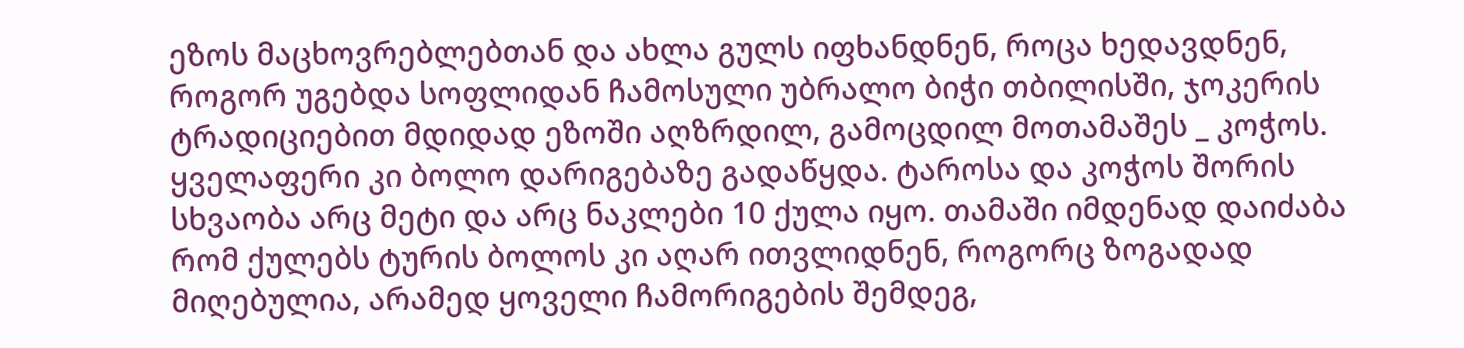ეზოს მაცხოვრებლებთან და ახლა გულს იფხანდნენ, როცა ხედავდნენ, როგორ უგებდა სოფლიდან ჩამოსული უბრალო ბიჭი თბილისში, ჯოკერის ტრადიციებით მდიდად ეზოში აღზრდილ, გამოცდილ მოთამაშეს _ კოჭოს.
ყველაფერი კი ბოლო დარიგებაზე გადაწყდა. ტაროსა და კოჭოს შორის სხვაობა არც მეტი და არც ნაკლები 10 ქულა იყო. თამაში იმდენად დაიძაბა რომ ქულებს ტურის ბოლოს კი აღარ ითვლიდნენ, როგორც ზოგადად მიღებულია, არამედ ყოველი ჩამორიგების შემდეგ,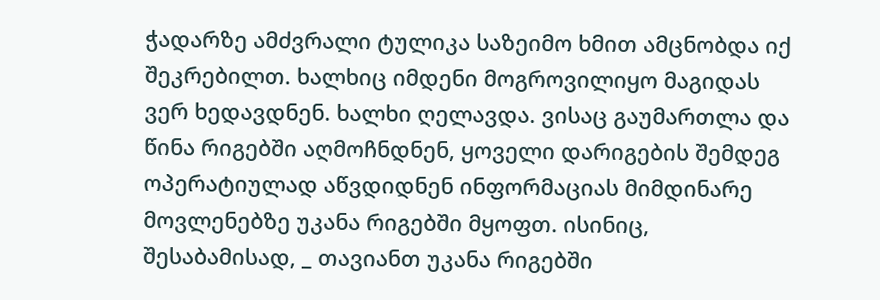ჭადარზე ამძვრალი ტულიკა საზეიმო ხმით ამცნობდა იქ შეკრებილთ. ხალხიც იმდენი მოგროვილიყო მაგიდას ვერ ხედავდნენ. ხალხი ღელავდა. ვისაც გაუმართლა და წინა რიგებში აღმოჩნდნენ, ყოველი დარიგების შემდეგ ოპერატიულად აწვდიდნენ ინფორმაციას მიმდინარე მოვლენებზე უკანა რიგებში მყოფთ. ისინიც, შესაბამისად, _ თავიანთ უკანა რიგებში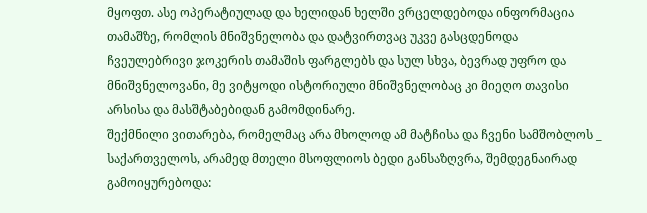მყოფთ. ასე ოპერატიულად და ხელიდან ხელში ვრცელდებოდა ინფორმაცია თამაშზე, რომლის მნიშვნელობა და დატვირთვაც უკვე გასცდენოდა ჩვეულებრივი ჯოკერის თამაშის ფარგლებს და სულ სხვა, ბევრად უფრო და მნიშვნელოვანი, მე ვიტყოდი ისტორიული მნიშვნელობაც კი მიეღო თავისი არსისა და მასშტაბებიდან გამომდინარე.
შექმნილი ვითარება, რომელმაც არა მხოლოდ ამ მატჩისა და ჩვენი სამშობლოს _ საქართველოს, არამედ მთელი მსოფლიოს ბედი განსაზღვრა, შემდეგნაირად გამოიყურებოდა: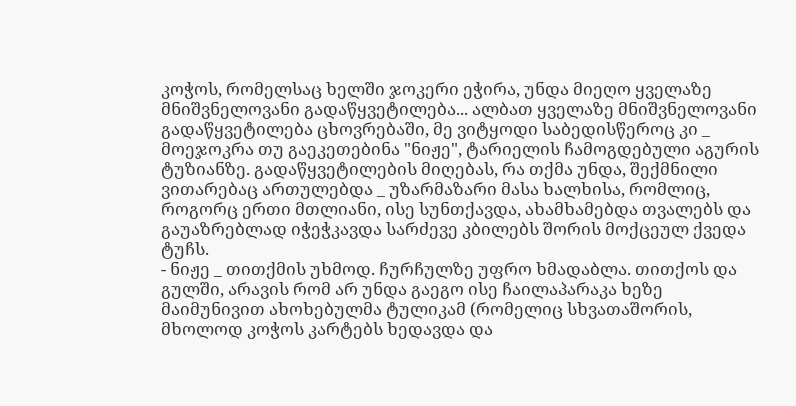კოჭოს, რომელსაც ხელში ჯოკერი ეჭირა, უნდა მიეღო ყველაზე მნიშვნელოვანი გადაწყვეტილება... ალბათ ყველაზე მნიშვნელოვანი გადაწყვეტილება ცხოვრებაში, მე ვიტყოდი საბედისწეროც კი _ მოეჯოკრა თუ გაეკეთებინა "ნიჟე", ტარიელის ჩამოგდებული აგურის ტუზიანზე. გადაწყვეტილების მიღებას, რა თქმა უნდა, შექმნილი ვითარებაც ართულებდა _ უზარმაზარი მასა ხალხისა, რომლიც, როგორც ერთი მთლიანი, ისე სუნთქავდა, ახამხამებდა თვალებს და გაუაზრებლად იჭეჭკავდა სარძევე კბილებს შორის მოქცეულ ქვედა ტუჩს.
- ნიჟე _ თითქმის უხმოდ. ჩურჩულზე უფრო ხმადაბლა. თითქოს და გულში, არავის რომ არ უნდა გაეგო ისე ჩაილაპარაკა ხეზე მაიმუნივით ახოხებულმა ტულიკამ (რომელიც სხვათაშორის, მხოლოდ კოჭოს კარტებს ხედავდა და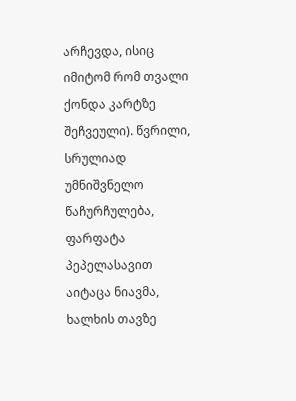არჩევდა, ისიც იმიტომ რომ თვალი ქონდა კარტზე შეჩვეული). წვრილი, სრულიად უმნიშვნელო წაჩურჩულება, ფარფატა პეპელასავით აიტაცა ნიავმა, ხალხის თავზე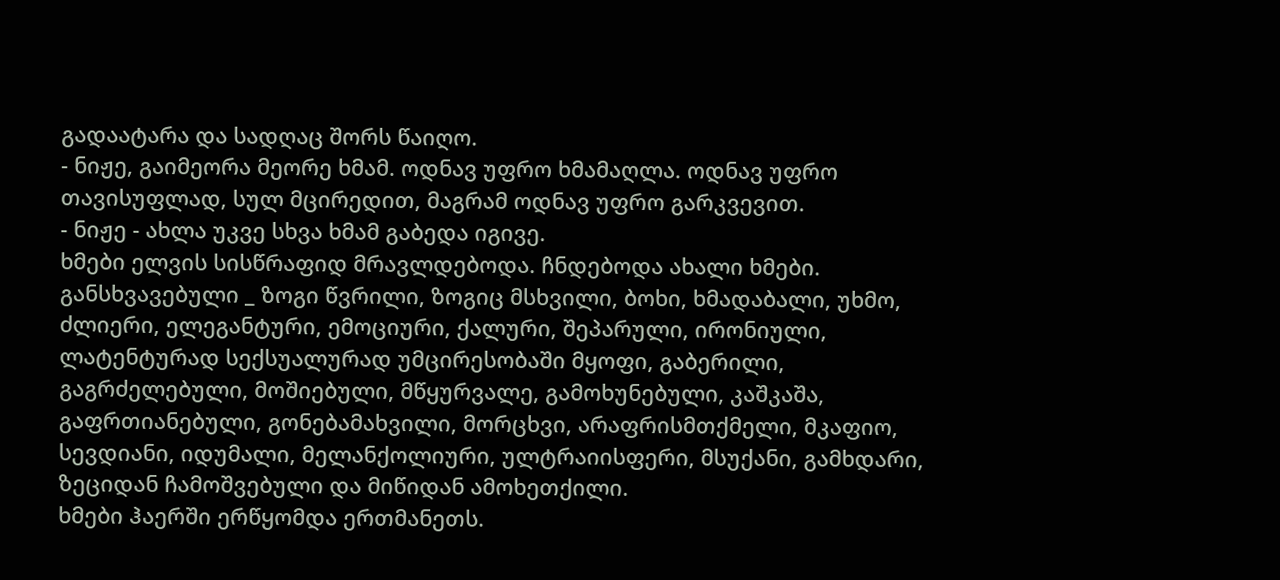გადაატარა და სადღაც შორს წაიღო.
- ნიჟე, გაიმეორა მეორე ხმამ. ოდნავ უფრო ხმამაღლა. ოდნავ უფრო თავისუფლად, სულ მცირედით, მაგრამ ოდნავ უფრო გარკვევით.
- ნიჟე - ახლა უკვე სხვა ხმამ გაბედა იგივე.
ხმები ელვის სისწრაფიდ მრავლდებოდა. ჩნდებოდა ახალი ხმები. განსხვავებული _ ზოგი წვრილი, ზოგიც მსხვილი, ბოხი, ხმადაბალი, უხმო, ძლიერი, ელეგანტური, ემოციური, ქალური, შეპარული, ირონიული, ლატენტურად სექსუალურად უმცირესობაში მყოფი, გაბერილი, გაგრძელებული, მოშიებული, მწყურვალე, გამოხუნებული, კაშკაშა, გაფრთიანებული, გონებამახვილი, მორცხვი, არაფრისმთქმელი, მკაფიო, სევდიანი, იდუმალი, მელანქოლიური, ულტრაიისფერი, მსუქანი, გამხდარი, ზეციდან ჩამოშვებული და მიწიდან ამოხეთქილი.
ხმები ჰაერში ერწყომდა ერთმანეთს.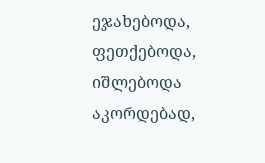ეჯახებოდა, ფეთქებოდა, იშლებოდა აკორდებად,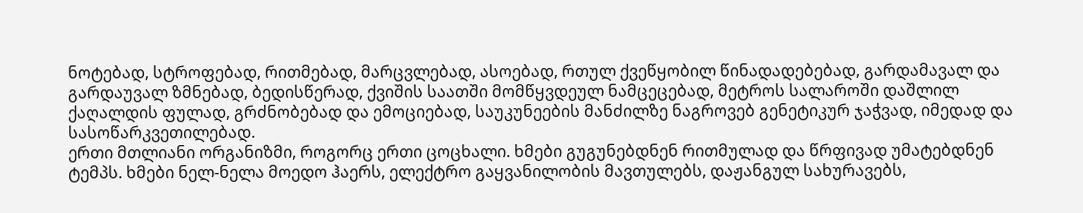ნოტებად, სტროფებად, რითმებად, მარცვლებად, ასოებად, რთულ ქვეწყობილ წინადადებებად, გარდამავალ და გარდაუვალ ზმნებად, ბედისწერად, ქვიშის საათში მომწყვდეულ ნამცეცებად, მეტროს სალაროში დაშლილ ქაღალდის ფულად, გრძნობებად და ემოციებად, საუკუნეების მანძილზე ნაგროვებ გენეტიკურ ჯაჭვად, იმედად და სასოწარკვეთილებად.
ერთი მთლიანი ორგანიზმი, როგორც ერთი ცოცხალი. ხმები გუგუნებდნენ რითმულად და წრფივად უმატებდნენ ტემპს. ხმები ნელ-ნელა მოედო ჰაერს, ელექტრო გაყვანილობის მავთულებს, დაჟანგულ სახურავებს,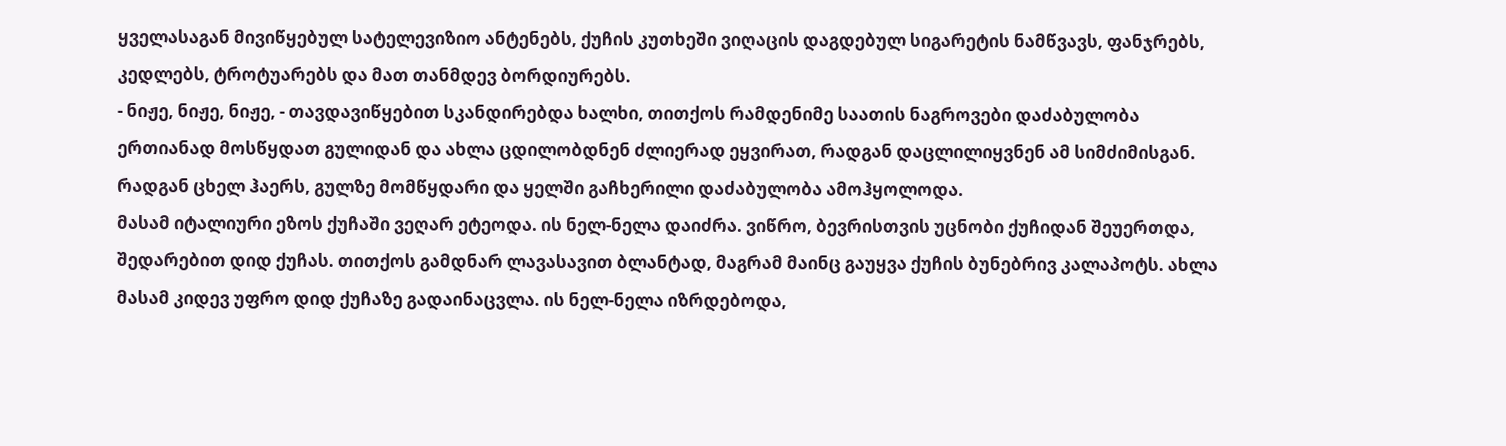ყველასაგან მივიწყებულ სატელევიზიო ანტენებს, ქუჩის კუთხეში ვიღაცის დაგდებულ სიგარეტის ნამწვავს, ფანჯრებს, კედლებს, ტროტუარებს და მათ თანმდევ ბორდიურებს.
- ნიჟე, ნიჟე, ნიჟე, - თავდავიწყებით სკანდირებდა ხალხი, თითქოს რამდენიმე საათის ნაგროვები დაძაბულობა ერთიანად მოსწყდათ გულიდან და ახლა ცდილობდნენ ძლიერად ეყვირათ, რადგან დაცლილიყვნენ ამ სიმძიმისგან. რადგან ცხელ ჰაერს, გულზე მომწყდარი და ყელში გაჩხერილი დაძაბულობა ამოჰყოლოდა.
მასამ იტალიური ეზოს ქუჩაში ვეღარ ეტეოდა. ის ნელ-ნელა დაიძრა. ვიწრო, ბევრისთვის უცნობი ქუჩიდან შეუერთდა, შედარებით დიდ ქუჩას. თითქოს გამდნარ ლავასავით ბლანტად, მაგრამ მაინც გაუყვა ქუჩის ბუნებრივ კალაპოტს. ახლა მასამ კიდევ უფრო დიდ ქუჩაზე გადაინაცვლა. ის ნელ-ნელა იზრდებოდა,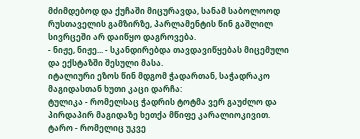მძიმდებოდ და ქუჩაში მიცურავდა, სანამ საბოლოოდ რუსთაველის გამზირზე, პარლამენტის წინ გაშლილ სივრცეში არ დაიწყო დაგროვება.
- ნიჟე, ნიჟე... - სკანდირებდა თავდავიწყებას მიცემული და ექსტაზში შესული მასა.
იტალიური ეზოს წინ მდგომ ჭადართან, საჭადრაკო მაგიდასთან ხუთი კაცი დარჩა:
ტულიკა - რომელსაც ჭადრის ტოტმა ვერ გაუძლო და პირდაპირ მაგიდაზე ხეთქა მწიფე კარალიოკივით.
ტარო - რომელიც უკვე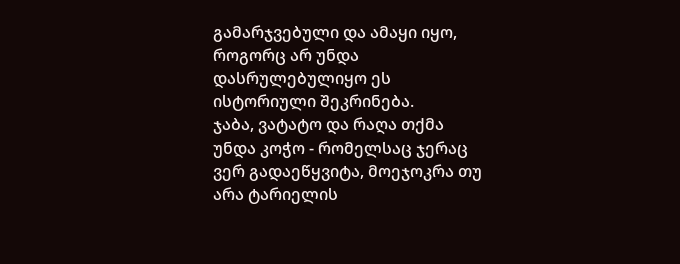გამარჯვებული და ამაყი იყო, როგორც არ უნდა დასრულებულიყო ეს ისტორიული შეკრინება.
ჯაბა, ვატატო და რაღა თქმა უნდა კოჭო - რომელსაც ჯერაც ვერ გადაეწყვიტა, მოეჯოკრა თუ არა ტარიელის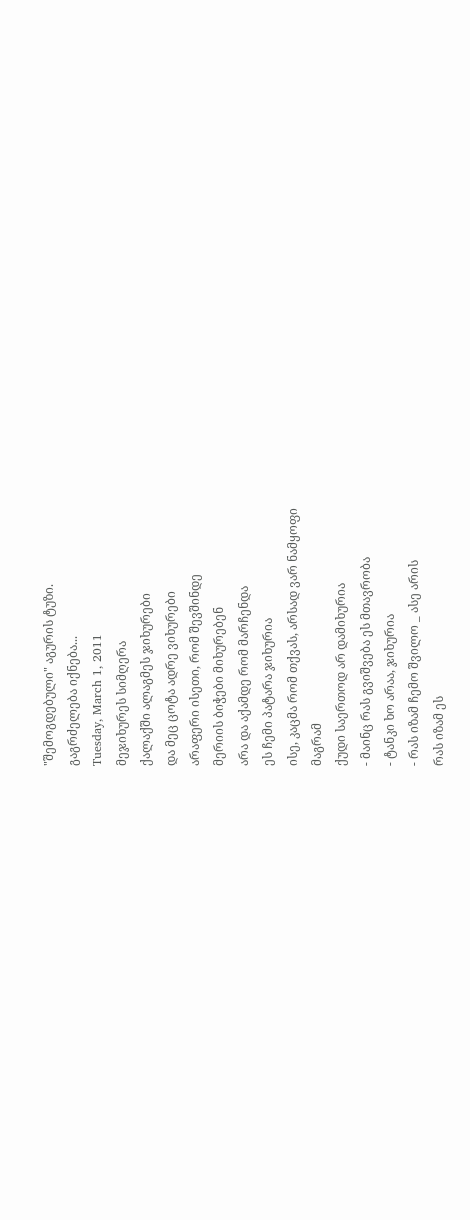"შემოგდებული" აგურის ტუზი.
გაგრძელება იქნება...
Tuesday, March 1, 2011
მეჯიხურეს სიმღერა
ქალაქში ალაგმეს ჯიხურები
და მეც ცოტა ადრე ვიხურები
არაფერი ისეთი, რომ შევშინდე
მერიის ბიჭები მიხურებენ
არა და აქამდე რომ მარჩენდა
ეს ჩემი პატარა ჯიხურია
ისე, კაცმა რომ თქვას, არსად ვარ ნამყოფი
მაგრამ
ქუდი საერთოდ არ დამიხურია
- მაინც რას გვიშვება ეს მთავრობა
- ტანკი ხო არაა, ჯიხურია
- რას იზამ ჩემო შვილო _ ასე არის
რას იზამ ეს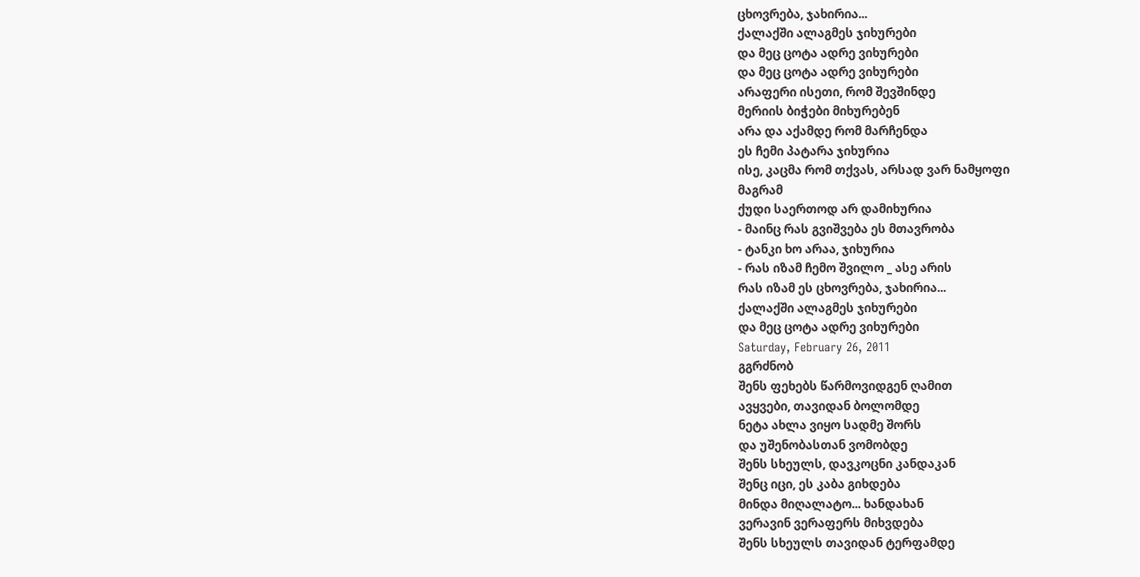ცხოვრება, ჯახირია...
ქალაქში ალაგმეს ჯიხურები
და მეც ცოტა ადრე ვიხურები
და მეც ცოტა ადრე ვიხურები
არაფერი ისეთი, რომ შევშინდე
მერიის ბიჭები მიხურებენ
არა და აქამდე რომ მარჩენდა
ეს ჩემი პატარა ჯიხურია
ისე, კაცმა რომ თქვას, არსად ვარ ნამყოფი
მაგრამ
ქუდი საერთოდ არ დამიხურია
- მაინც რას გვიშვება ეს მთავრობა
- ტანკი ხო არაა, ჯიხურია
- რას იზამ ჩემო შვილო _ ასე არის
რას იზამ ეს ცხოვრება, ჯახირია...
ქალაქში ალაგმეს ჯიხურები
და მეც ცოტა ადრე ვიხურები
Saturday, February 26, 2011
გგრძნობ
შენს ფეხებს წარმოვიდგენ ღამით
ავყვები, თავიდან ბოლომდე
ნეტა ახლა ვიყო სადმე შორს
და უშენობასთან ვომობდე
შენს სხეულს, დავკოცნი კანდაკან
შენც იცი, ეს კაბა გიხდება
მინდა მიღალატო... ხანდახან
ვერავინ ვერაფერს მიხვდება
შენს სხეულს თავიდან ტერფამდე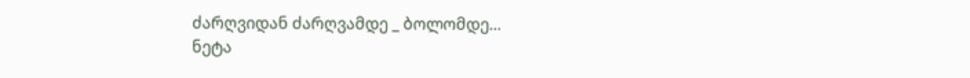ძარღვიდან ძარღვამდე _ ბოლომდე...
ნეტა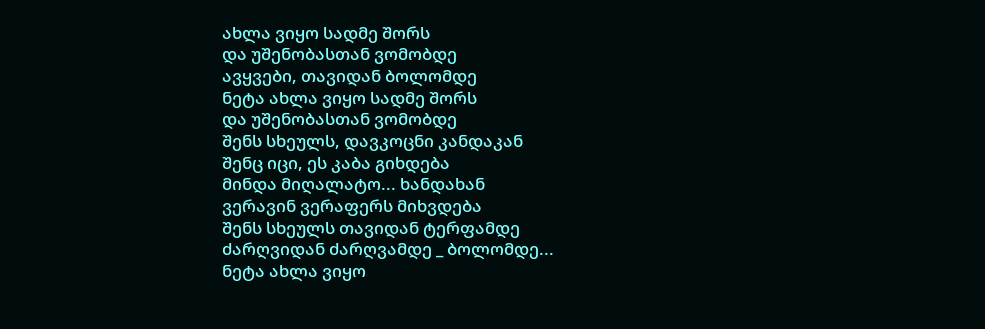ახლა ვიყო სადმე შორს
და უშენობასთან ვომობდე
ავყვები, თავიდან ბოლომდე
ნეტა ახლა ვიყო სადმე შორს
და უშენობასთან ვომობდე
შენს სხეულს, დავკოცნი კანდაკან
შენც იცი, ეს კაბა გიხდება
მინდა მიღალატო... ხანდახან
ვერავინ ვერაფერს მიხვდება
შენს სხეულს თავიდან ტერფამდე
ძარღვიდან ძარღვამდე _ ბოლომდე...
ნეტა ახლა ვიყო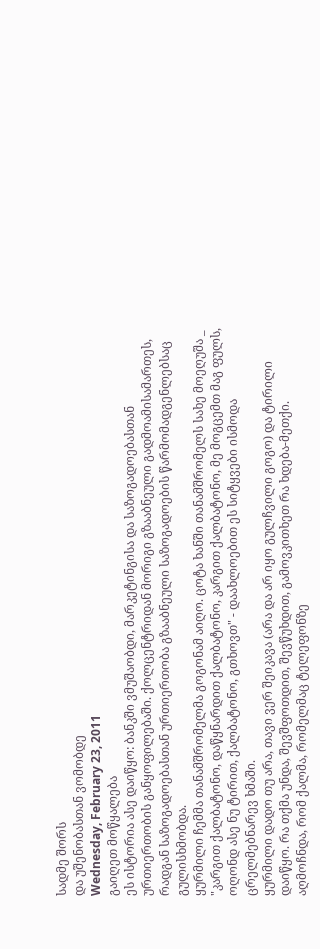სადმე შორს
და უშენობასთან ვომობდე
Wednesday, February 23, 2011
გაიღეთ მოწყალება
ეს ისტორია ასე დაიწყო: ბანკში ვმუშაობდი, მარკეტინგისა და საზოგადოებასთან ურთიერთობის განყოფილებაში. ქოლცენტრიდან მორიგი გზააბნეული გადმოამისამართეს, რადგან საზოგადოებასთან ურთიერთობა გზააბნეული საზოგადოების წარმომადგენლებსაც გულისხმობდა.
ყურმილი ჩემმა თანამშრომელმა გოგონამ აიღო. ცოტა ხანში თანამშრომელს სახე მოეღუშა _ "კარგით ქალბატონო, დაწყნარდით ქალბატონო, კარგით ქალბატონო, მე მოგცემთ მაგ ფულს, ოღონდ ასე ნუ ტირით, ქალბატონო, გთხოვთ" - დაახლოებით ეს სიტყვები ისმოდა ცრელმებნარევ ხმაში.
ყურმილი დადო თუ არა, თავი ვერ შეიკავა (არა და არ იყო გულჩვილი გოგო) და ტირილი დაიწყო. რა თქმა უნდა, შევშფოთდით, შევწუხდით, გამოვკითხეთ რა ხდება-მეთქი.
აღმოჩნდა, რომ ქალმა, რომელმაც ტელეფონზე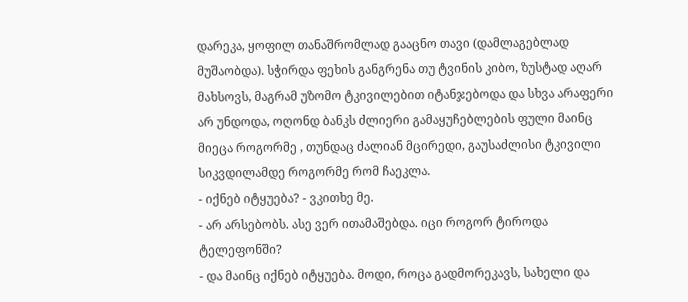დარეკა, ყოფილ თანაშრომლად გააცნო თავი (დამლაგებლად მუშაობდა). სჭირდა ფეხის განგრენა თუ ტვინის კიბო, ზუსტად აღარ მახსოვს, მაგრამ უზომო ტკივილებით იტანჯებოდა და სხვა არაფერი არ უნდოდა, ოღონდ ბანკს ძლიერი გამაყუჩებლების ფული მაინც მიეცა როგორმე , თუნდაც ძალიან მცირედი, გაუსაძლისი ტკივილი სიკვდილამდე როგორმე რომ ჩაეკლა.
- იქნებ იტყუება? - ვკითხე მე.
- არ არსებობს. ასე ვერ ითამაშებდა. იცი როგორ ტიროდა ტელეფონში?
- და მაინც იქნებ იტყუება. მოდი, როცა გადმორეკავს, სახელი და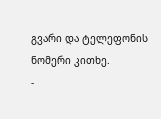გვარი და ტელეფონის ნომერი კითხე.
-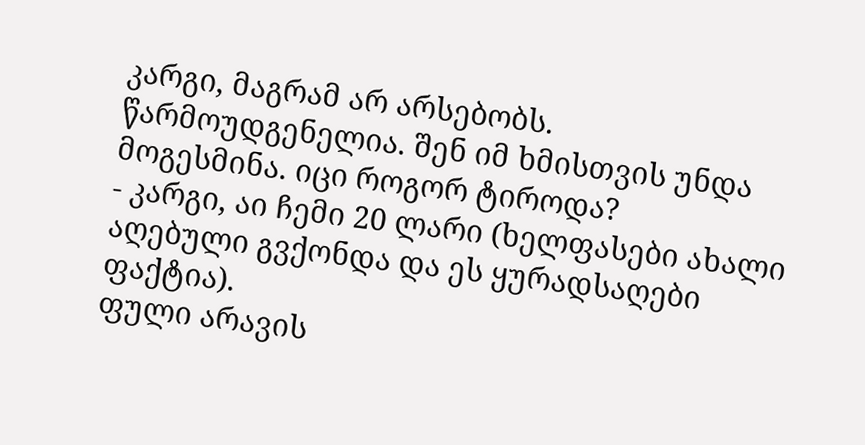კარგი, მაგრამ არ არსებობს. წარმოუდგენელია. შენ იმ ხმისთვის უნდა მოგესმინა. იცი როგორ ტიროდა?
- კარგი, აი ჩემი 20 ლარი (ხელფასები ახალი აღებული გვქონდა და ეს ყურადსაღები ფაქტია).
ფული არავის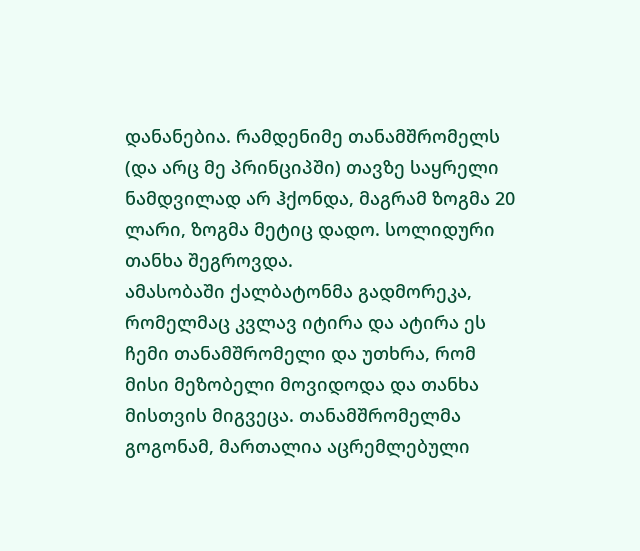დანანებია. რამდენიმე თანამშრომელს (და არც მე პრინციპში) თავზე საყრელი ნამდვილად არ ჰქონდა, მაგრამ ზოგმა 20 ლარი, ზოგმა მეტიც დადო. სოლიდური თანხა შეგროვდა.
ამასობაში ქალბატონმა გადმორეკა, რომელმაც კვლავ იტირა და ატირა ეს ჩემი თანამშრომელი და უთხრა, რომ მისი მეზობელი მოვიდოდა და თანხა მისთვის მიგვეცა. თანამშრომელმა გოგონამ, მართალია აცრემლებული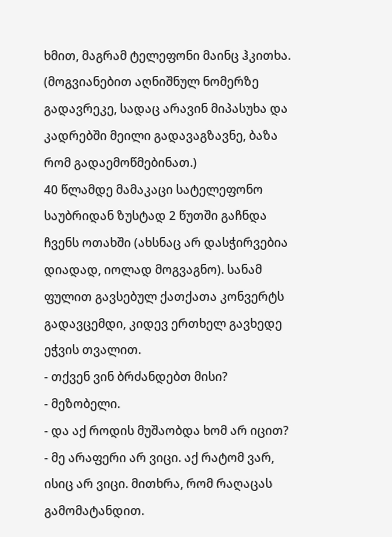ხმით, მაგრამ ტელეფონი მაინც ჰკითხა.
(მოგვიანებით აღნიშნულ ნომერზე გადავრეკე, სადაც არავინ მიპასუხა და კადრებში მეილი გადავაგზავნე, ბაზა რომ გადაემოწმებინათ.)
40 წლამდე მამაკაცი სატელეფონო საუბრიდან ზუსტად 2 წუთში გაჩნდა ჩვენს ოთახში (ახსნაც არ დასჭირვებია დიადად, იოლად მოგვაგნო). სანამ ფულით გავსებულ ქათქათა კონვერტს გადავცემდი, კიდევ ერთხელ გავხედე ეჭვის თვალით.
- თქვენ ვინ ბრძანდებთ მისი?
- მეზობელი.
- და აქ როდის მუშაობდა ხომ არ იცით?
- მე არაფერი არ ვიცი. აქ რატომ ვარ, ისიც არ ვიცი. მითხრა, რომ რაღაცას გამომატანდით.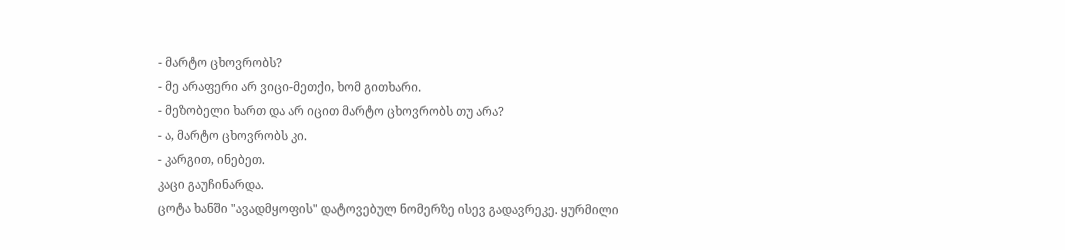- მარტო ცხოვრობს?
- მე არაფერი არ ვიცი-მეთქი, ხომ გითხარი.
- მეზობელი ხართ და არ იცით მარტო ცხოვრობს თუ არა?
- ა, მარტო ცხოვრობს კი.
- კარგით, ინებეთ.
კაცი გაუჩინარდა.
ცოტა ხანში "ავადმყოფის" დატოვებულ ნომერზე ისევ გადავრეკე. ყურმილი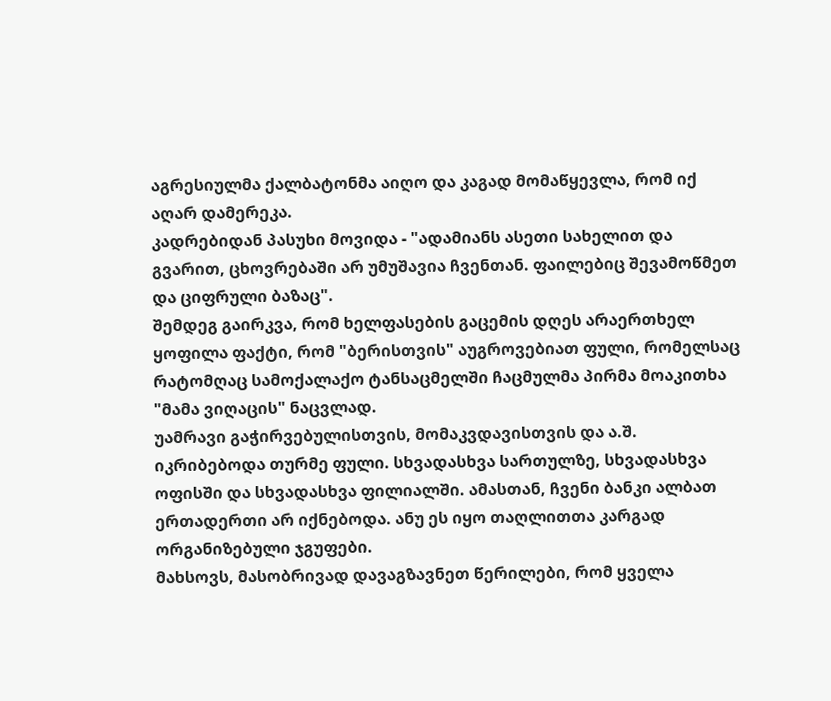აგრესიულმა ქალბატონმა აიღო და კაგად მომაწყევლა, რომ იქ აღარ დამერეკა.
კადრებიდან პასუხი მოვიდა - "ადამიანს ასეთი სახელით და გვარით, ცხოვრებაში არ უმუშავია ჩვენთან. ფაილებიც შევამოწმეთ და ციფრული ბაზაც".
შემდეგ გაირკვა, რომ ხელფასების გაცემის დღეს არაერთხელ ყოფილა ფაქტი, რომ "ბერისთვის" აუგროვებიათ ფული, რომელსაც რატომღაც სამოქალაქო ტანსაცმელში ჩაცმულმა პირმა მოაკითხა "მამა ვიღაცის" ნაცვლად.
უამრავი გაჭირვებულისთვის, მომაკვდავისთვის და ა.შ. იკრიბებოდა თურმე ფული. სხვადასხვა სართულზე, სხვადასხვა ოფისში და სხვადასხვა ფილიალში. ამასთან, ჩვენი ბანკი ალბათ ერთადერთი არ იქნებოდა. ანუ ეს იყო თაღლითთა კარგად ორგანიზებული ჯგუფები.
მახსოვს, მასობრივად დავაგზავნეთ წერილები, რომ ყველა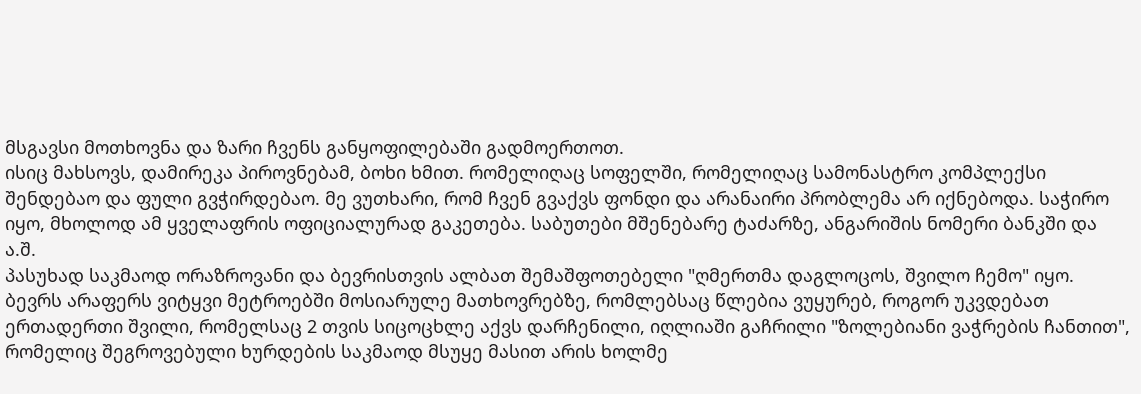მსგავსი მოთხოვნა და ზარი ჩვენს განყოფილებაში გადმოერთოთ.
ისიც მახსოვს, დამირეკა პიროვნებამ, ბოხი ხმით. რომელიღაც სოფელში, რომელიღაც სამონასტრო კომპლექსი შენდებაო და ფული გვჭირდებაო. მე ვუთხარი, რომ ჩვენ გვაქვს ფონდი და არანაირი პრობლემა არ იქნებოდა. საჭირო იყო, მხოლოდ ამ ყველაფრის ოფიციალურად გაკეთება. საბუთები მშენებარე ტაძარზე, ანგარიშის ნომერი ბანკში და ა.შ.
პასუხად საკმაოდ ორაზროვანი და ბევრისთვის ალბათ შემაშფოთებელი "ღმერთმა დაგლოცოს, შვილო ჩემო" იყო.
ბევრს არაფერს ვიტყვი მეტროებში მოსიარულე მათხოვრებზე, რომლებსაც წლებია ვუყურებ, როგორ უკვდებათ ერთადერთი შვილი, რომელსაც 2 თვის სიცოცხლე აქვს დარჩენილი, იღლიაში გაჩრილი "ზოლებიანი ვაჭრების ჩანთით", რომელიც შეგროვებული ხურდების საკმაოდ მსუყე მასით არის ხოლმე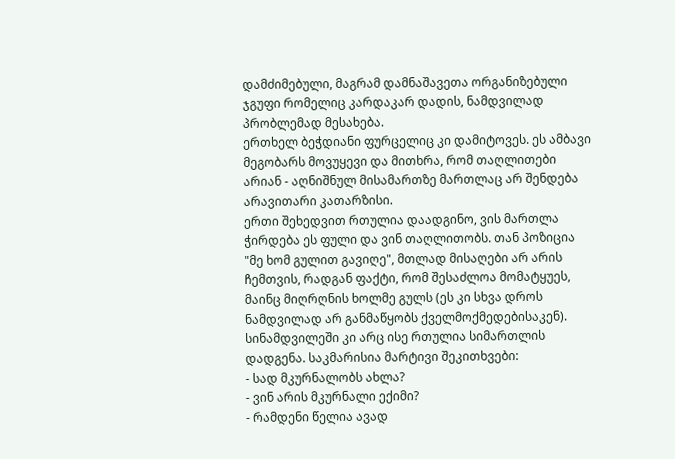დამძიმებული, მაგრამ დამნაშავეთა ორგანიზებული ჯგუფი რომელიც კარდაკარ დადის, ნამდვილად პრობლემად მესახება.
ერთხელ ბეჭდიანი ფურცელიც კი დამიტოვეს. ეს ამბავი მეგობარს მოვუყევი და მითხრა, რომ თაღლითები არიან - აღნიშნულ მისამართზე მართლაც არ შენდება არავითარი კათარზისი.
ერთი შეხედვით რთულია დაადგინო, ვის მართლა ჭირდება ეს ფული და ვინ თაღლითობს. თან პოზიცია "მე ხომ გულით გავიღე", მთლად მისაღები არ არის ჩემთვის, რადგან ფაქტი, რომ შესაძლოა მომატყუეს, მაინც მიღრღნის ხოლმე გულს (ეს კი სხვა დროს ნამდვილად არ განმაწყობს ქველმოქმედებისაკენ).
სინამდვილეში კი არც ისე რთულია სიმართლის დადგენა. საკმარისია მარტივი შეკითხვები:
- სად მკურნალობს ახლა?
- ვინ არის მკურნალი ექიმი?
- რამდენი წელია ავად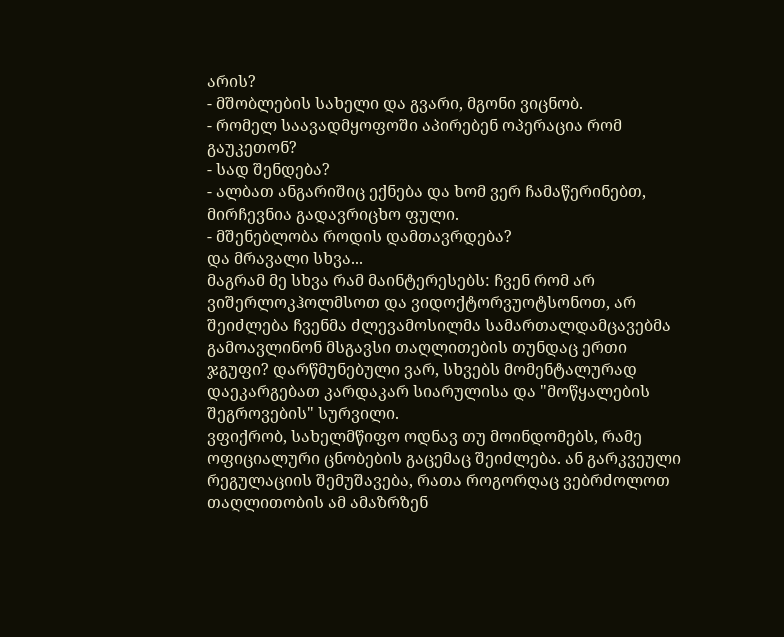არის?
- მშობლების სახელი და გვარი, მგონი ვიცნობ.
- რომელ საავადმყოფოში აპირებენ ოპერაცია რომ გაუკეთონ?
- სად შენდება?
- ალბათ ანგარიშიც ექნება და ხომ ვერ ჩამაწერინებთ, მირჩევნია გადავრიცხო ფული.
- მშენებლობა როდის დამთავრდება?
და მრავალი სხვა...
მაგრამ მე სხვა რამ მაინტერესებს: ჩვენ რომ არ ვიშერლოკჰოლმსოთ და ვიდოქტორვუოტსონოთ, არ შეიძლება ჩვენმა ძლევამოსილმა სამართალდამცავებმა გამოავლინონ მსგავსი თაღლითების თუნდაც ერთი ჯგუფი? დარწმუნებული ვარ, სხვებს მომენტალურად დაეკარგებათ კარდაკარ სიარულისა და "მოწყალების შეგროვების" სურვილი.
ვფიქრობ, სახელმწიფო ოდნავ თუ მოინდომებს, რამე ოფიციალური ცნობების გაცემაც შეიძლება. ან გარკვეული რეგულაციის შემუშავება, რათა როგორღაც ვებრძოლოთ თაღლითობის ამ ამაზრზენ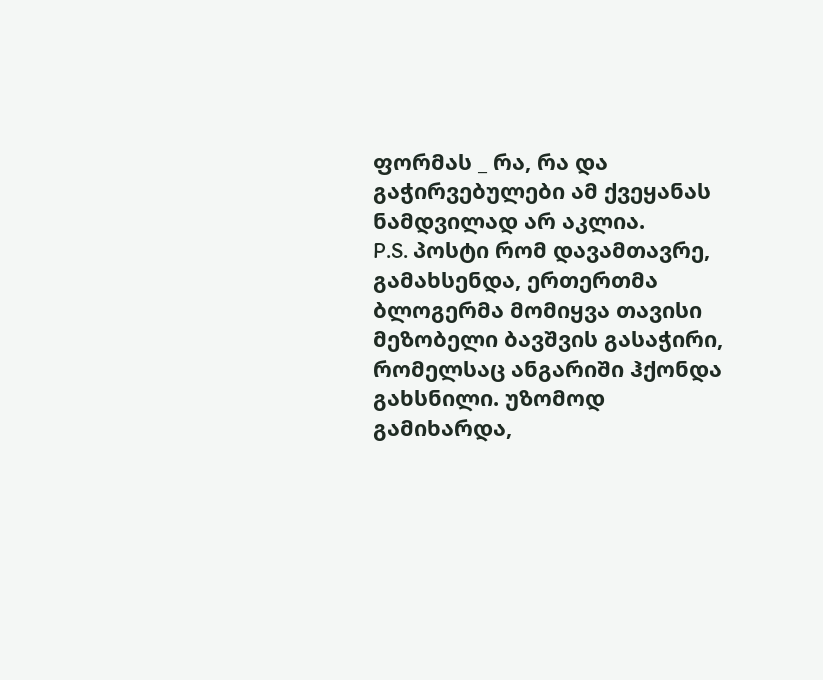ფორმას _ რა, რა და გაჭირვებულები ამ ქვეყანას ნამდვილად არ აკლია.
P.S. პოსტი რომ დავამთავრე, გამახსენდა, ერთერთმა ბლოგერმა მომიყვა თავისი მეზობელი ბავშვის გასაჭირი, რომელსაც ანგარიში ჰქონდა გახსნილი. უზომოდ გამიხარდა,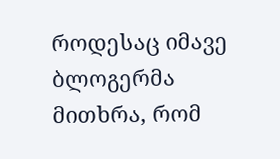როდესაც იმავე ბლოგერმა მითხრა, რომ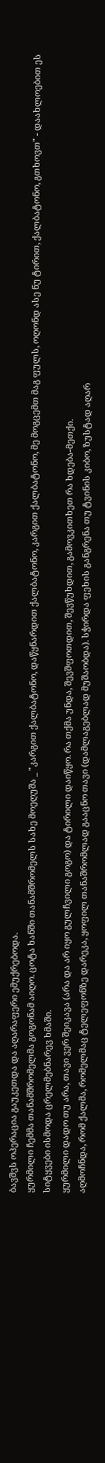ბავშვს ოპერაცია გაუკეთდა და აღარაფერი ემუქრებოდა.
ყურმილი ჩემმა თანამშრომელმა გოგონამ აიღო. ცოტა ხანში თანამშრომელს სახე მოეღუშა _ "კარგით ქალბატონო, დაწყნარდით ქალბატონო, კარგით ქალბატონო, მე მოგცემთ მაგ ფულს, ოღონდ ასე ნუ ტირით, ქალბატონო, გთხოვთ" - დაახლოებით ეს სიტყვები ისმოდა ცრელმებნარევ ხმაში.
ყურმილი დადო თუ არა, თავი ვერ შეიკავა (არა და არ იყო გულჩვილი გოგო) და ტირილი დაიწყო. რა თქმა უნდა, შევშფოთდით, შევწუხდით, გამოვკითხეთ რა ხდება-მეთქი.
აღმოჩნდა, რომ ქალმა, რომელმაც ტელეფონზე დარეკა, ყოფილ თანაშრომლად გააცნო თავი (დამლაგებლად მუშაობდა). სჭირდა ფეხის განგრენა თუ ტვინის კიბო, ზუსტად აღარ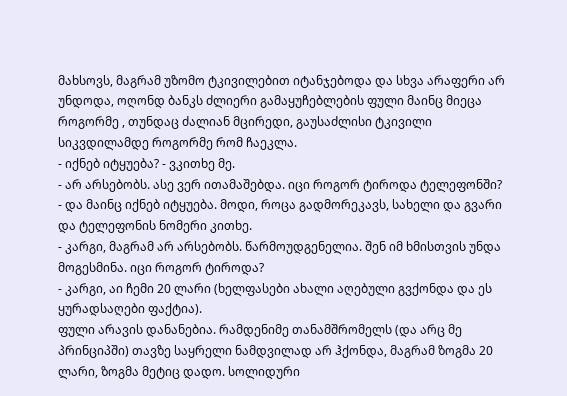მახსოვს, მაგრამ უზომო ტკივილებით იტანჯებოდა და სხვა არაფერი არ უნდოდა, ოღონდ ბანკს ძლიერი გამაყუჩებლების ფული მაინც მიეცა როგორმე , თუნდაც ძალიან მცირედი, გაუსაძლისი ტკივილი სიკვდილამდე როგორმე რომ ჩაეკლა.
- იქნებ იტყუება? - ვკითხე მე.
- არ არსებობს. ასე ვერ ითამაშებდა. იცი როგორ ტიროდა ტელეფონში?
- და მაინც იქნებ იტყუება. მოდი, როცა გადმორეკავს, სახელი და გვარი და ტელეფონის ნომერი კითხე.
- კარგი, მაგრამ არ არსებობს. წარმოუდგენელია. შენ იმ ხმისთვის უნდა მოგესმინა. იცი როგორ ტიროდა?
- კარგი, აი ჩემი 20 ლარი (ხელფასები ახალი აღებული გვქონდა და ეს ყურადსაღები ფაქტია).
ფული არავის დანანებია. რამდენიმე თანამშრომელს (და არც მე პრინციპში) თავზე საყრელი ნამდვილად არ ჰქონდა, მაგრამ ზოგმა 20 ლარი, ზოგმა მეტიც დადო. სოლიდური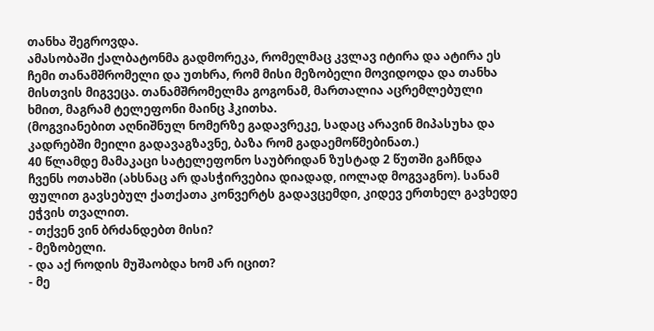თანხა შეგროვდა.
ამასობაში ქალბატონმა გადმორეკა, რომელმაც კვლავ იტირა და ატირა ეს ჩემი თანამშრომელი და უთხრა, რომ მისი მეზობელი მოვიდოდა და თანხა მისთვის მიგვეცა. თანამშრომელმა გოგონამ, მართალია აცრემლებული ხმით, მაგრამ ტელეფონი მაინც ჰკითხა.
(მოგვიანებით აღნიშნულ ნომერზე გადავრეკე, სადაც არავინ მიპასუხა და კადრებში მეილი გადავაგზავნე, ბაზა რომ გადაემოწმებინათ.)
40 წლამდე მამაკაცი სატელეფონო საუბრიდან ზუსტად 2 წუთში გაჩნდა ჩვენს ოთახში (ახსნაც არ დასჭირვებია დიადად, იოლად მოგვაგნო). სანამ ფულით გავსებულ ქათქათა კონვერტს გადავცემდი, კიდევ ერთხელ გავხედე ეჭვის თვალით.
- თქვენ ვინ ბრძანდებთ მისი?
- მეზობელი.
- და აქ როდის მუშაობდა ხომ არ იცით?
- მე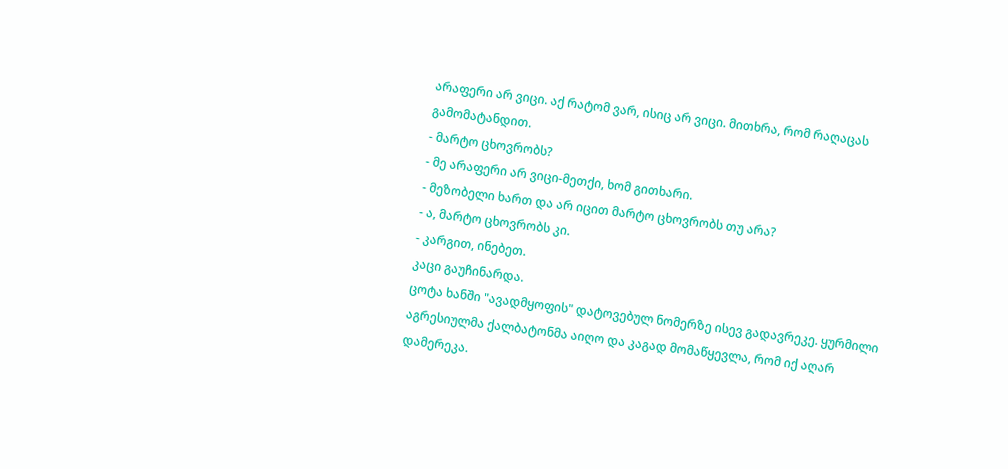არაფერი არ ვიცი. აქ რატომ ვარ, ისიც არ ვიცი. მითხრა, რომ რაღაცას გამომატანდით.
- მარტო ცხოვრობს?
- მე არაფერი არ ვიცი-მეთქი, ხომ გითხარი.
- მეზობელი ხართ და არ იცით მარტო ცხოვრობს თუ არა?
- ა, მარტო ცხოვრობს კი.
- კარგით, ინებეთ.
კაცი გაუჩინარდა.
ცოტა ხანში "ავადმყოფის" დატოვებულ ნომერზე ისევ გადავრეკე. ყურმილი აგრესიულმა ქალბატონმა აიღო და კაგად მომაწყევლა, რომ იქ აღარ დამერეკა.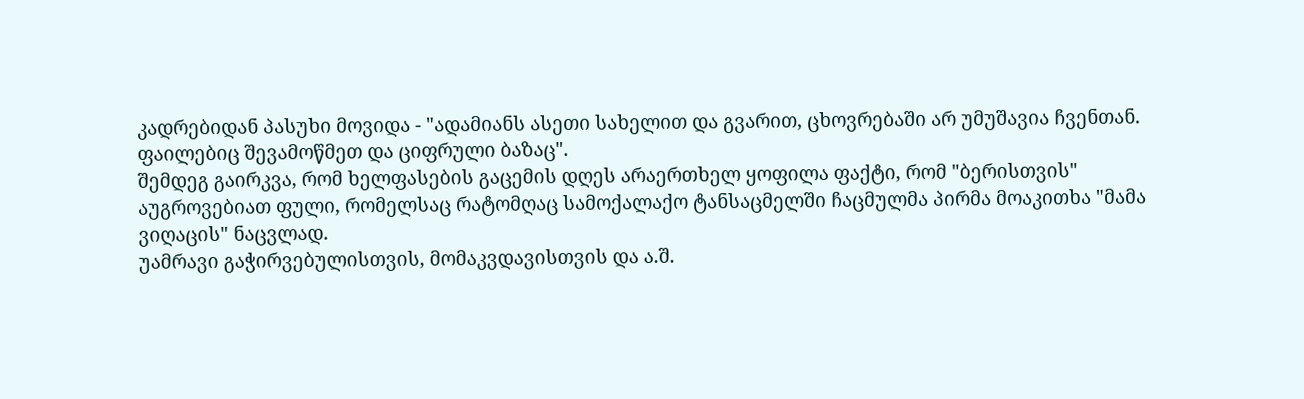კადრებიდან პასუხი მოვიდა - "ადამიანს ასეთი სახელით და გვარით, ცხოვრებაში არ უმუშავია ჩვენთან. ფაილებიც შევამოწმეთ და ციფრული ბაზაც".
შემდეგ გაირკვა, რომ ხელფასების გაცემის დღეს არაერთხელ ყოფილა ფაქტი, რომ "ბერისთვის" აუგროვებიათ ფული, რომელსაც რატომღაც სამოქალაქო ტანსაცმელში ჩაცმულმა პირმა მოაკითხა "მამა ვიღაცის" ნაცვლად.
უამრავი გაჭირვებულისთვის, მომაკვდავისთვის და ა.შ.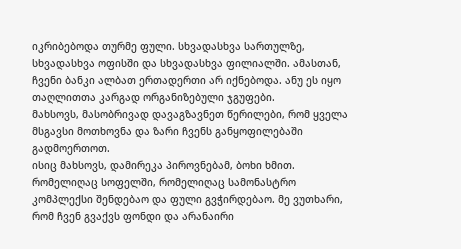იკრიბებოდა თურმე ფული. სხვადასხვა სართულზე, სხვადასხვა ოფისში და სხვადასხვა ფილიალში. ამასთან, ჩვენი ბანკი ალბათ ერთადერთი არ იქნებოდა. ანუ ეს იყო თაღლითთა კარგად ორგანიზებული ჯგუფები.
მახსოვს, მასობრივად დავაგზავნეთ წერილები, რომ ყველა მსგავსი მოთხოვნა და ზარი ჩვენს განყოფილებაში გადმოერთოთ.
ისიც მახსოვს, დამირეკა პიროვნებამ, ბოხი ხმით. რომელიღაც სოფელში, რომელიღაც სამონასტრო კომპლექსი შენდებაო და ფული გვჭირდებაო. მე ვუთხარი, რომ ჩვენ გვაქვს ფონდი და არანაირი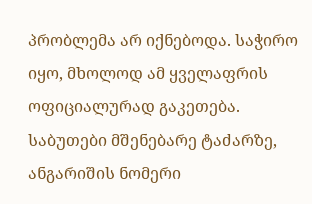პრობლემა არ იქნებოდა. საჭირო იყო, მხოლოდ ამ ყველაფრის ოფიციალურად გაკეთება. საბუთები მშენებარე ტაძარზე, ანგარიშის ნომერი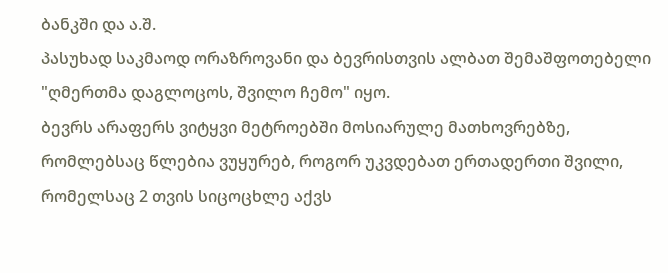ბანკში და ა.შ.
პასუხად საკმაოდ ორაზროვანი და ბევრისთვის ალბათ შემაშფოთებელი "ღმერთმა დაგლოცოს, შვილო ჩემო" იყო.
ბევრს არაფერს ვიტყვი მეტროებში მოსიარულე მათხოვრებზე, რომლებსაც წლებია ვუყურებ, როგორ უკვდებათ ერთადერთი შვილი, რომელსაც 2 თვის სიცოცხლე აქვს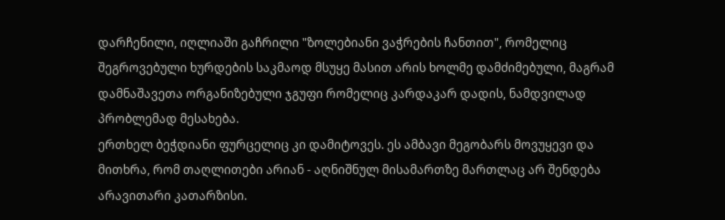დარჩენილი, იღლიაში გაჩრილი "ზოლებიანი ვაჭრების ჩანთით", რომელიც შეგროვებული ხურდების საკმაოდ მსუყე მასით არის ხოლმე დამძიმებული, მაგრამ დამნაშავეთა ორგანიზებული ჯგუფი რომელიც კარდაკარ დადის, ნამდვილად პრობლემად მესახება.
ერთხელ ბეჭდიანი ფურცელიც კი დამიტოვეს. ეს ამბავი მეგობარს მოვუყევი და მითხრა, რომ თაღლითები არიან - აღნიშნულ მისამართზე მართლაც არ შენდება არავითარი კათარზისი.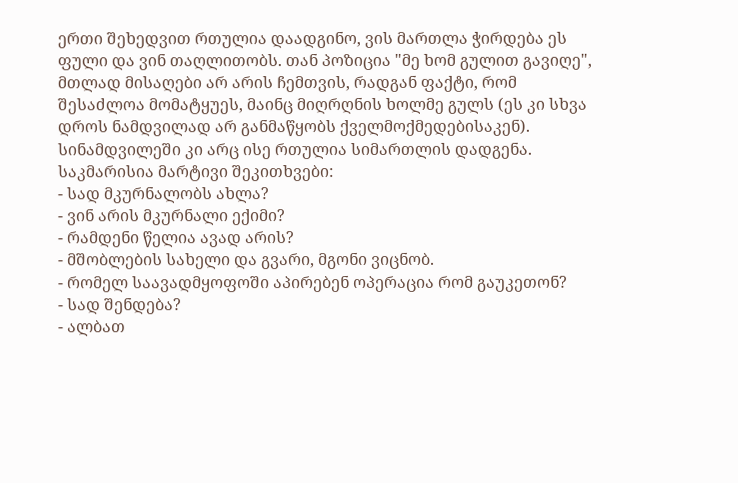ერთი შეხედვით რთულია დაადგინო, ვის მართლა ჭირდება ეს ფული და ვინ თაღლითობს. თან პოზიცია "მე ხომ გულით გავიღე", მთლად მისაღები არ არის ჩემთვის, რადგან ფაქტი, რომ შესაძლოა მომატყუეს, მაინც მიღრღნის ხოლმე გულს (ეს კი სხვა დროს ნამდვილად არ განმაწყობს ქველმოქმედებისაკენ).
სინამდვილეში კი არც ისე რთულია სიმართლის დადგენა. საკმარისია მარტივი შეკითხვები:
- სად მკურნალობს ახლა?
- ვინ არის მკურნალი ექიმი?
- რამდენი წელია ავად არის?
- მშობლების სახელი და გვარი, მგონი ვიცნობ.
- რომელ საავადმყოფოში აპირებენ ოპერაცია რომ გაუკეთონ?
- სად შენდება?
- ალბათ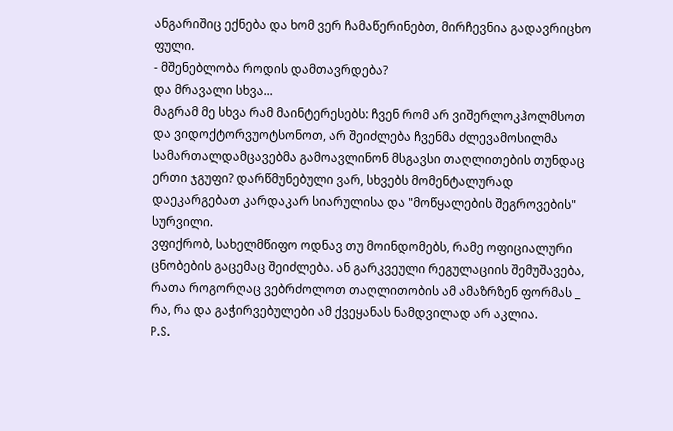ანგარიშიც ექნება და ხომ ვერ ჩამაწერინებთ, მირჩევნია გადავრიცხო ფული.
- მშენებლობა როდის დამთავრდება?
და მრავალი სხვა...
მაგრამ მე სხვა რამ მაინტერესებს: ჩვენ რომ არ ვიშერლოკჰოლმსოთ და ვიდოქტორვუოტსონოთ, არ შეიძლება ჩვენმა ძლევამოსილმა სამართალდამცავებმა გამოავლინონ მსგავსი თაღლითების თუნდაც ერთი ჯგუფი? დარწმუნებული ვარ, სხვებს მომენტალურად დაეკარგებათ კარდაკარ სიარულისა და "მოწყალების შეგროვების" სურვილი.
ვფიქრობ, სახელმწიფო ოდნავ თუ მოინდომებს, რამე ოფიციალური ცნობების გაცემაც შეიძლება. ან გარკვეული რეგულაციის შემუშავება, რათა როგორღაც ვებრძოლოთ თაღლითობის ამ ამაზრზენ ფორმას _ რა, რა და გაჭირვებულები ამ ქვეყანას ნამდვილად არ აკლია.
P.S.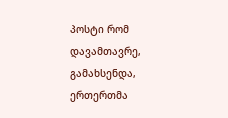პოსტი რომ დავამთავრე, გამახსენდა, ერთერთმა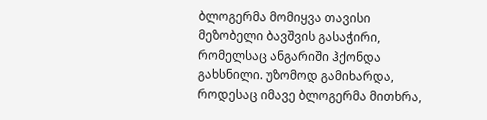ბლოგერმა მომიყვა თავისი მეზობელი ბავშვის გასაჭირი, რომელსაც ანგარიში ჰქონდა გახსნილი. უზომოდ გამიხარდა, როდესაც იმავე ბლოგერმა მითხრა,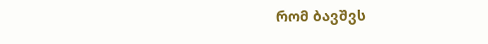რომ ბავშვს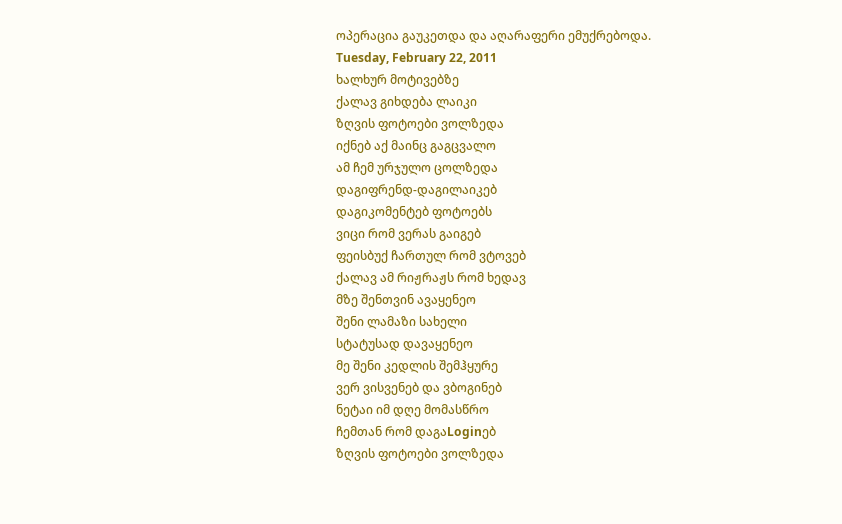ოპერაცია გაუკეთდა და აღარაფერი ემუქრებოდა.
Tuesday, February 22, 2011
ხალხურ მოტივებზე
ქალავ გიხდება ლაიკი
ზღვის ფოტოები ვოლზედა
იქნებ აქ მაინც გაგცვალო
ამ ჩემ ურჯულო ცოლზედა
დაგიფრენდ-დაგილაიკებ
დაგიკომენტებ ფოტოებს
ვიცი რომ ვერას გაიგებ
ფეისბუქ ჩართულ რომ ვტოვებ
ქალავ ამ რიჟრაჟს რომ ხედავ
მზე შენთვინ ავაყენეო
შენი ლამაზი სახელი
სტატუსად დავაყენეო
მე შენი კედლის შემჰყურე
ვერ ვისვენებ და ვბოგინებ
ნეტაი იმ დღე მომასწრო
ჩემთან რომ დაგაLoginებ
ზღვის ფოტოები ვოლზედა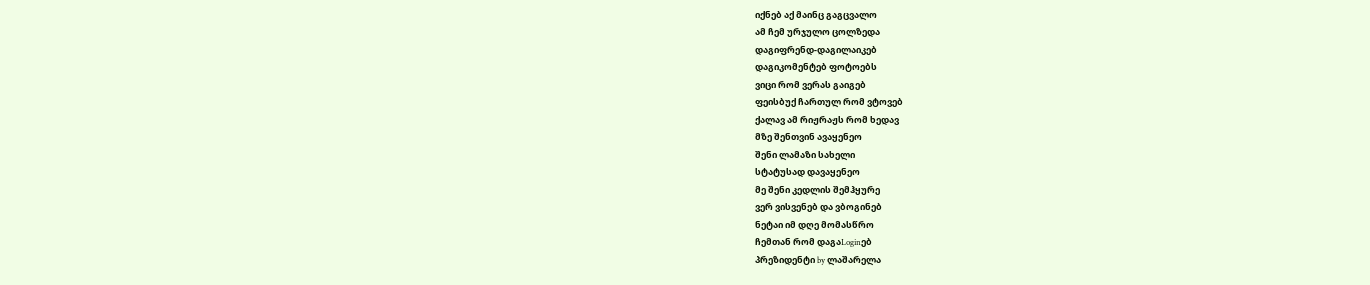იქნებ აქ მაინც გაგცვალო
ამ ჩემ ურჯულო ცოლზედა
დაგიფრენდ-დაგილაიკებ
დაგიკომენტებ ფოტოებს
ვიცი რომ ვერას გაიგებ
ფეისბუქ ჩართულ რომ ვტოვებ
ქალავ ამ რიჟრაჟს რომ ხედავ
მზე შენთვინ ავაყენეო
შენი ლამაზი სახელი
სტატუსად დავაყენეო
მე შენი კედლის შემჰყურე
ვერ ვისვენებ და ვბოგინებ
ნეტაი იმ დღე მომასწრო
ჩემთან რომ დაგაLoginებ
პრეზიდენტი by ლაშარელა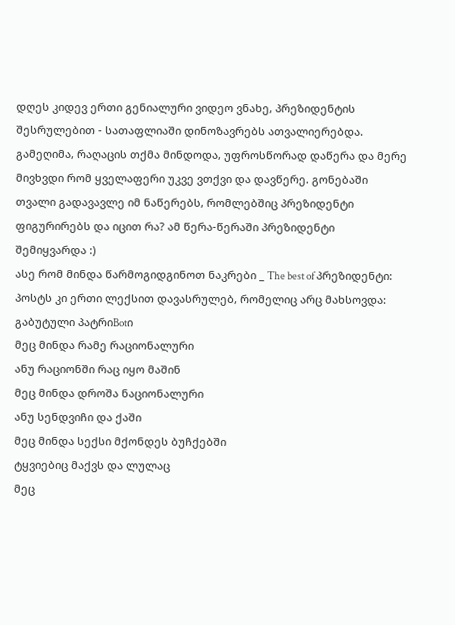დღეს კიდევ ერთი გენიალური ვიდეო ვნახე, პრეზიდენტის შესრულებით - სათაფლიაში დინოზავრებს ათვალიერებდა.
გამეღიმა, რაღაცის თქმა მინდოდა, უფროსწორად დაწერა და მერე მივხვდი რომ ყველაფერი უკვე ვთქვი და დავწერე. გონებაში თვალი გადავავლე იმ ნაწერებს, რომლებშიც პრეზიდენტი ფიგურირებს და იცით რა? ამ წერა-წერაში პრეზიდენტი შემიყვარდა :)
ასე რომ მინდა წარმოგიდგინოთ ნაკრები _ The best of პრეზიდენტი:
პოსტს კი ერთი ლექსით დავასრულებ, რომელიც არც მახსოვდა:
გაბუტული პატრიBotი
მეც მინდა რამე რაციონალური
ანუ რაციონში რაც იყო მაშინ
მეც მინდა დროშა ნაციონალური
ანუ სენდვიჩი და ქაში
მეც მინდა სექსი მქონდეს ბუჩქებში
ტყვიებიც მაქვს და ლულაც
მეც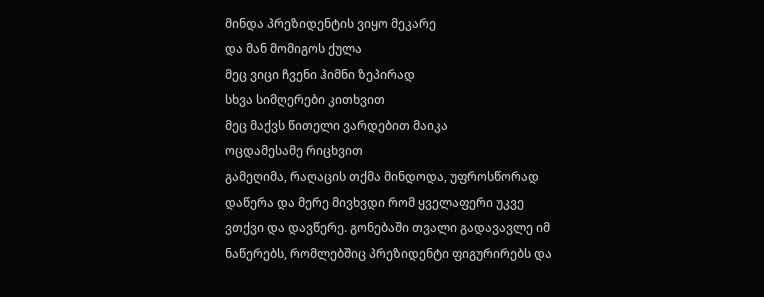მინდა პრეზიდენტის ვიყო მეკარე
და მან მომიგოს ქულა
მეც ვიცი ჩვენი ჰიმნი ზეპირად
სხვა სიმღერები კითხვით
მეც მაქვს წითელი ვარდებით მაიკა
ოცდამესამე რიცხვით
გამეღიმა, რაღაცის თქმა მინდოდა, უფროსწორად დაწერა და მერე მივხვდი რომ ყველაფერი უკვე ვთქვი და დავწერე. გონებაში თვალი გადავავლე იმ ნაწერებს, რომლებშიც პრეზიდენტი ფიგურირებს და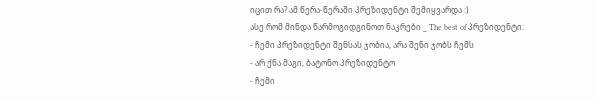იცით რა? ამ წერა-წერაში პრეზიდენტი შემიყვარდა :)
ასე რომ მინდა წარმოგიდგინოთ ნაკრები _ The best of პრეზიდენტი:
- ჩემი პრეზიდენტი შენსას ჯობია, არა შენი ჯობს ჩემს
- არ ქნა მაგი, ბატონო პრეზიდენტო
- ჩემი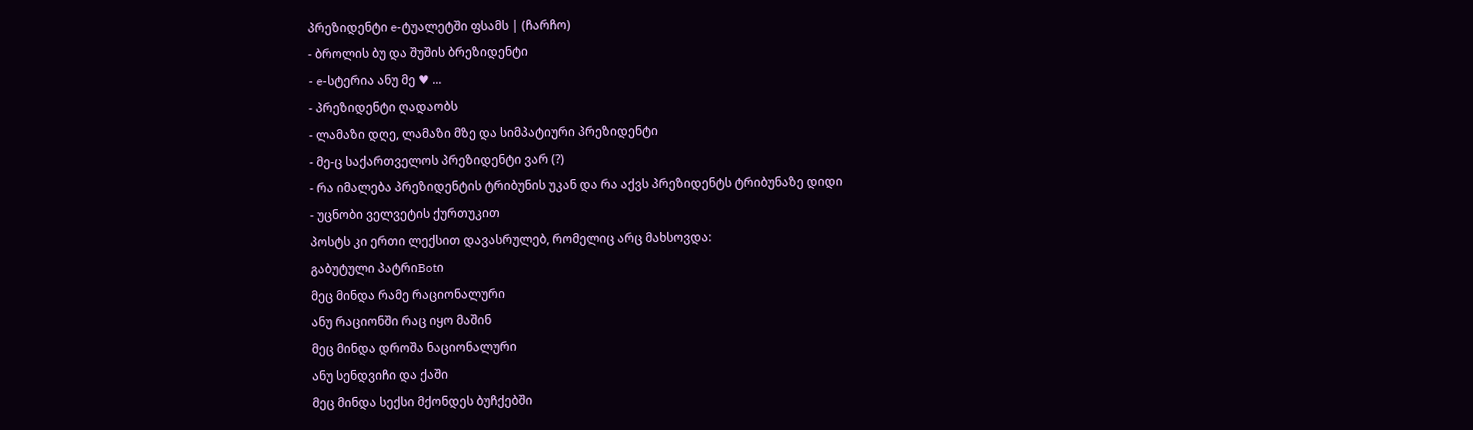პრეზიდენტი e-ტუალეტში ფსამს | (ჩარჩო)
- ბროლის ბუ და შუშის ბრეზიდენტი
- e-სტერია ანუ მე ♥ ...
- პრეზიდენტი ღადაობს
- ლამაზი დღე, ლამაზი მზე და სიმპატიური პრეზიდენტი
- მე-ც საქართველოს პრეზიდენტი ვარ (?)
- რა იმალება პრეზიდენტის ტრიბუნის უკან და რა აქვს პრეზიდენტს ტრიბუნაზე დიდი
- უცნობი ველვეტის ქურთუკით
პოსტს კი ერთი ლექსით დავასრულებ, რომელიც არც მახსოვდა:
გაბუტული პატრიBotი
მეც მინდა რამე რაციონალური
ანუ რაციონში რაც იყო მაშინ
მეც მინდა დროშა ნაციონალური
ანუ სენდვიჩი და ქაში
მეც მინდა სექსი მქონდეს ბუჩქებში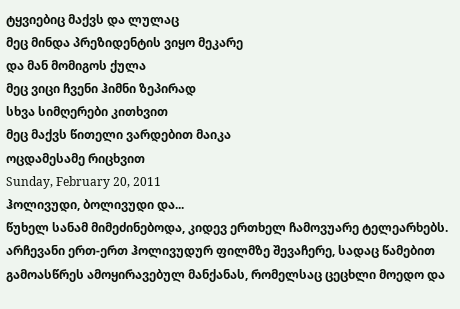ტყვიებიც მაქვს და ლულაც
მეც მინდა პრეზიდენტის ვიყო მეკარე
და მან მომიგოს ქულა
მეც ვიცი ჩვენი ჰიმნი ზეპირად
სხვა სიმღერები კითხვით
მეც მაქვს წითელი ვარდებით მაიკა
ოცდამესამე რიცხვით
Sunday, February 20, 2011
ჰოლივუდი, ბოლივუდი და...
წუხელ სანამ მიმეძინებოდა, კიდევ ერთხელ ჩამოვუარე ტელეარხებს. არჩევანი ერთ-ერთ ჰოლივუდურ ფილმზე შევაჩერე, სადაც წამებით გამოასწრეს ამოყირავებულ მანქანას, რომელსაც ცეცხლი მოედო და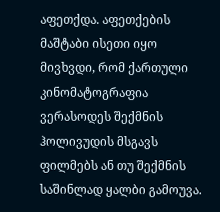აფეთქდა. აფეთქების მაშტაბი ისეთი იყო მივხვდი, რომ ქართული კინომატოგრაფია ვერასოდეს შექმნის ჰოლივუდის მსგავს ფილმებს ან თუ შექმნის საშინლად ყალბი გამოუვა.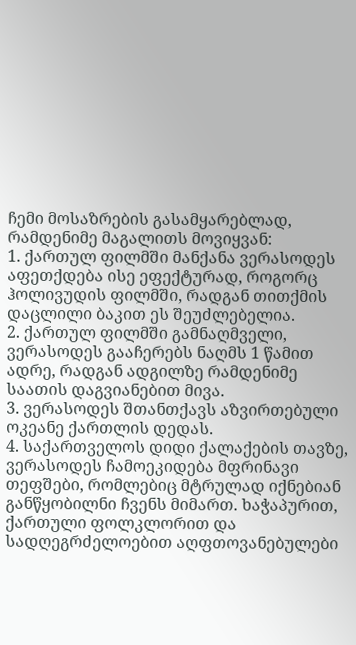ჩემი მოსაზრების გასამყარებლად, რამდენიმე მაგალითს მოვიყვან:
1. ქართულ ფილმში მანქანა ვერასოდეს აფეთქდება ისე ეფექტურად, როგორც ჰოლივუდის ფილმში, რადგან თითქმის დაცლილი ბაკით ეს შეუძლებელია.
2. ქართულ ფილმში გამნაღმველი, ვერასოდეს გააჩერებს ნაღმს 1 წამით ადრე, რადგან ადგილზე რამდენიმე საათის დაგვიანებით მივა.
3. ვერასოდეს შთანთქავს აზვირთებული ოკეანე ქართლის დედას.
4. საქართველოს დიდი ქალაქების თავზე, ვერასოდეს ჩამოეკიდება მფრინავი თეფშები, რომლებიც მტრულად იქნებიან განწყობილნი ჩვენს მიმართ. ხაჭაპურით, ქართული ფოლკლორით და სადღეგრძელოებით აღფთოვანებულები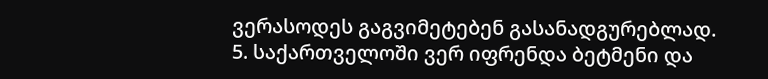ვერასოდეს გაგვიმეტებენ გასანადგურებლად.
5. საქართველოში ვერ იფრენდა ბეტმენი და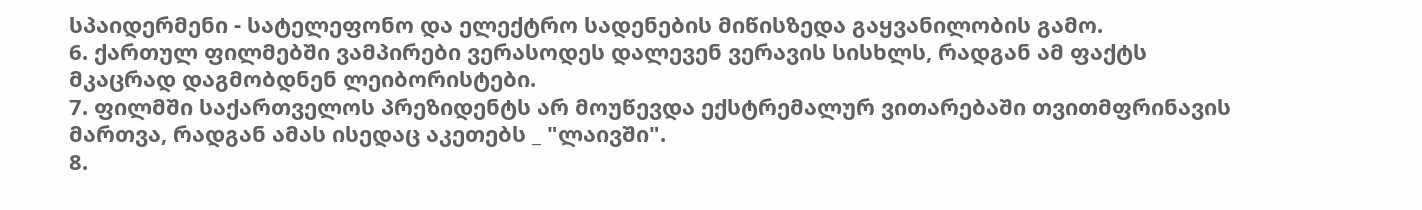სპაიდერმენი - სატელეფონო და ელექტრო სადენების მიწისზედა გაყვანილობის გამო.
6. ქართულ ფილმებში ვამპირები ვერასოდეს დალევენ ვერავის სისხლს, რადგან ამ ფაქტს მკაცრად დაგმობდნენ ლეიბორისტები.
7. ფილმში საქართველოს პრეზიდენტს არ მოუწევდა ექსტრემალურ ვითარებაში თვითმფრინავის მართვა, რადგან ამას ისედაც აკეთებს _ "ლაივში".
8.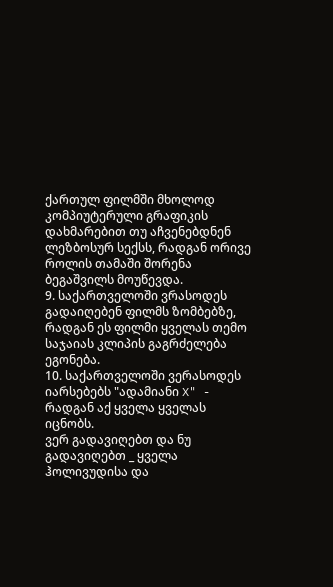ქართულ ფილმში მხოლოდ კომპიუტერული გრაფიკის დახმარებით თუ აჩვენებდნენ ლეზბოსურ სექსს, რადგან ორივე როლის თამაში შორენა ბეგაშვილს მოუწევდა.
9. საქართველოში ვრასოდეს გადაიღებენ ფილმს ზომბებზე, რადგან ეს ფილმი ყველას თემო საჯაიას კლიპის გაგრძელება ეგონება.
10. საქართველოში ვერასოდეს იარსებებს "ადამიანი X" - რადგან აქ ყველა ყველას იცნობს.
ვერ გადავიღებთ და ნუ გადავიღებთ _ ყველა ჰოლივუდისა და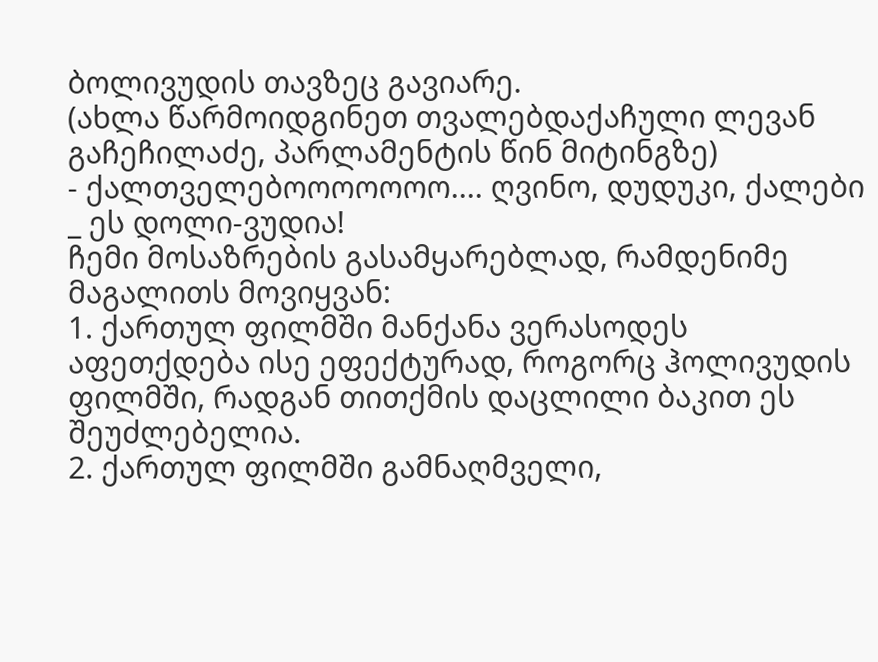ბოლივუდის თავზეც გავიარე.
(ახლა წარმოიდგინეთ თვალებდაქაჩული ლევან გაჩეჩილაძე, პარლამენტის წინ მიტინგზე)
- ქალთველებოოოოოოო.... ღვინო, დუდუკი, ქალები _ ეს დოლი-ვუდია!
ჩემი მოსაზრების გასამყარებლად, რამდენიმე მაგალითს მოვიყვან:
1. ქართულ ფილმში მანქანა ვერასოდეს აფეთქდება ისე ეფექტურად, როგორც ჰოლივუდის ფილმში, რადგან თითქმის დაცლილი ბაკით ეს შეუძლებელია.
2. ქართულ ფილმში გამნაღმველი,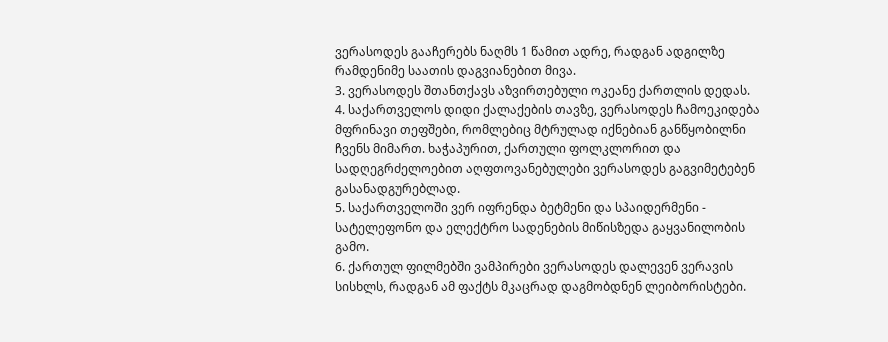ვერასოდეს გააჩერებს ნაღმს 1 წამით ადრე, რადგან ადგილზე რამდენიმე საათის დაგვიანებით მივა.
3. ვერასოდეს შთანთქავს აზვირთებული ოკეანე ქართლის დედას.
4. საქართველოს დიდი ქალაქების თავზე, ვერასოდეს ჩამოეკიდება მფრინავი თეფშები, რომლებიც მტრულად იქნებიან განწყობილნი ჩვენს მიმართ. ხაჭაპურით, ქართული ფოლკლორით და სადღეგრძელოებით აღფთოვანებულები ვერასოდეს გაგვიმეტებენ გასანადგურებლად.
5. საქართველოში ვერ იფრენდა ბეტმენი და სპაიდერმენი - სატელეფონო და ელექტრო სადენების მიწისზედა გაყვანილობის გამო.
6. ქართულ ფილმებში ვამპირები ვერასოდეს დალევენ ვერავის სისხლს, რადგან ამ ფაქტს მკაცრად დაგმობდნენ ლეიბორისტები.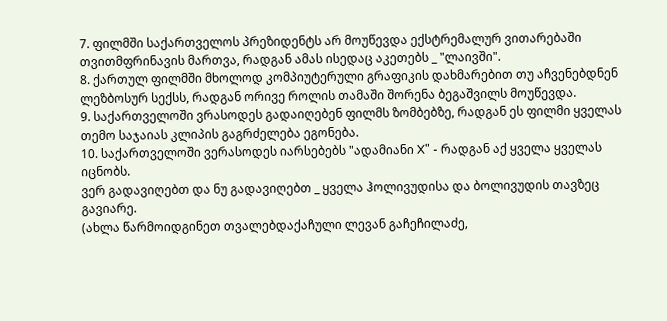7. ფილმში საქართველოს პრეზიდენტს არ მოუწევდა ექსტრემალურ ვითარებაში თვითმფრინავის მართვა, რადგან ამას ისედაც აკეთებს _ "ლაივში".
8. ქართულ ფილმში მხოლოდ კომპიუტერული გრაფიკის დახმარებით თუ აჩვენებდნენ ლეზბოსურ სექსს, რადგან ორივე როლის თამაში შორენა ბეგაშვილს მოუწევდა.
9. საქართველოში ვრასოდეს გადაიღებენ ფილმს ზომბებზე, რადგან ეს ფილმი ყველას თემო საჯაიას კლიპის გაგრძელება ეგონება.
10. საქართველოში ვერასოდეს იარსებებს "ადამიანი X" - რადგან აქ ყველა ყველას იცნობს.
ვერ გადავიღებთ და ნუ გადავიღებთ _ ყველა ჰოლივუდისა და ბოლივუდის თავზეც გავიარე.
(ახლა წარმოიდგინეთ თვალებდაქაჩული ლევან გაჩეჩილაძე,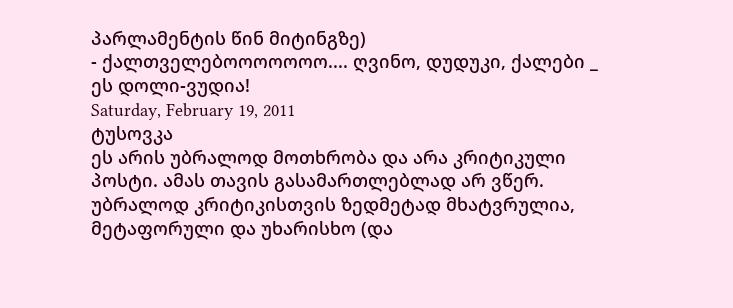პარლამენტის წინ მიტინგზე)
- ქალთველებოოოოოოო.... ღვინო, დუდუკი, ქალები _ ეს დოლი-ვუდია!
Saturday, February 19, 2011
ტუსოვკა
ეს არის უბრალოდ მოთხრობა და არა კრიტიკული პოსტი. ამას თავის გასამართლებლად არ ვწერ. უბრალოდ კრიტიკისთვის ზედმეტად მხატვრულია, მეტაფორული და უხარისხო (და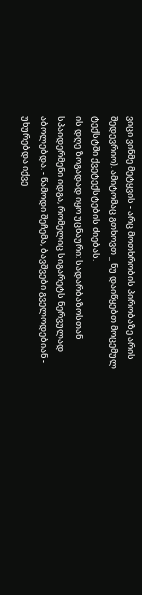ვიცი ვინმე მეტყვის - არც მოთხრობის პირობაზე არის შედევრიო). ამიტომაც გთხოვთ _ ნუ დაიწყებთ მოცემულ ტექსტში ქვეტექსტების ძიებას.
ის დღე ზოგადად იყო უცნაური: სადარბაზოსთან სპაიდერმენი იდგა, რომელიც სიგარეტს ნერვულად აბოლებდა. - წამოდი შეჩემა, ბავშვები გველოდებიან - უხურებდა იქვე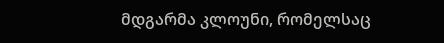მდგარმა კლოუნი, რომელსაც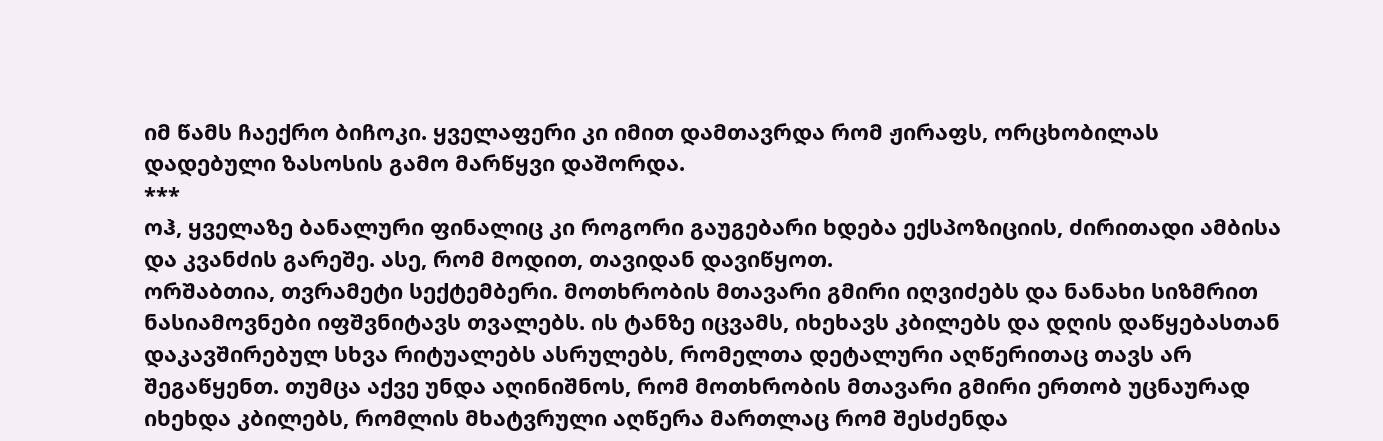იმ წამს ჩაექრო ბიჩოკი. ყველაფერი კი იმით დამთავრდა რომ ჟირაფს, ორცხობილას დადებული ზასოსის გამო მარწყვი დაშორდა.
***
ოჰ, ყველაზე ბანალური ფინალიც კი როგორი გაუგებარი ხდება ექსპოზიციის, ძირითადი ამბისა და კვანძის გარეშე. ასე, რომ მოდით, თავიდან დავიწყოთ.
ორშაბთია, თვრამეტი სექტემბერი. მოთხრობის მთავარი გმირი იღვიძებს და ნანახი სიზმრით ნასიამოვნები იფშვნიტავს თვალებს. ის ტანზე იცვამს, იხეხავს კბილებს და დღის დაწყებასთან დაკავშირებულ სხვა რიტუალებს ასრულებს, რომელთა დეტალური აღწერითაც თავს არ შეგაწყენთ. თუმცა აქვე უნდა აღინიშნოს, რომ მოთხრობის მთავარი გმირი ერთობ უცნაურად იხეხდა კბილებს, რომლის მხატვრული აღწერა მართლაც რომ შესძენდა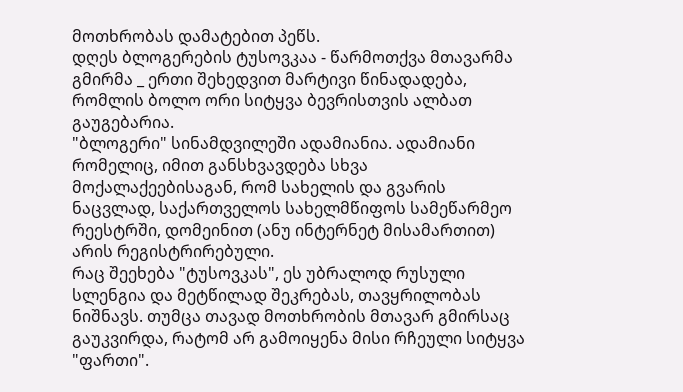მოთხრობას დამატებით პეწს.
დღეს ბლოგერების ტუსოვკაა - წარმოთქვა მთავარმა გმირმა _ ერთი შეხედვით მარტივი წინადადება, რომლის ბოლო ორი სიტყვა ბევრისთვის ალბათ გაუგებარია.
"ბლოგერი" სინამდვილეში ადამიანია. ადამიანი რომელიც, იმით განსხვავდება სხვა მოქალაქეებისაგან, რომ სახელის და გვარის ნაცვლად, საქართველოს სახელმწიფოს სამეწარმეო რეესტრში, დომეინით (ანუ ინტერნეტ მისამართით) არის რეგისტრირებული.
რაც შეეხება "ტუსოვკას", ეს უბრალოდ რუსული სლენგია და მეტწილად შეკრებას, თავყრილობას ნიშნავს. თუმცა თავად მოთხრობის მთავარ გმირსაც გაუკვირდა, რატომ არ გამოიყენა მისი რჩეული სიტყვა "ფართი".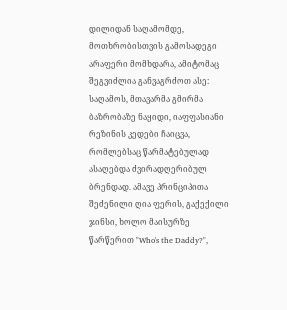დილიდან საღამომდე, მოთხრობისთვის გამოსადეგი არაფერი მომხდარა, ამიტომაც შეგვიძლია განვაგრძოთ ასე:
საღამოს, მთავარმა გმირმა ბაზრობაზე ნაყიდი, იაფფასიანი რეზინის კედები ჩაიცვა, რომლებსაც წარმატებულად ასაღებდა ძვირადღერიბულ ბრენდად. ამავე პრინციპითა შეძენილი ღია ფერის, გაქექილი ჯინსი, ხოლო მაისურზე წარწერით "Who's the Daddy?",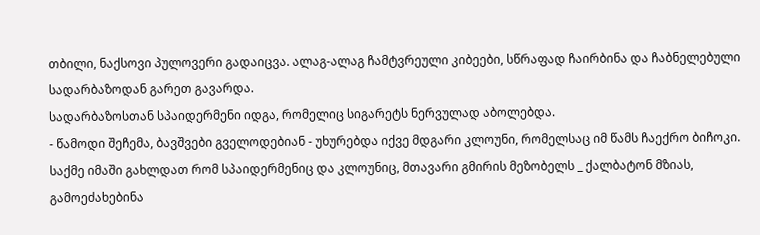თბილი, ნაქსოვი პულოვერი გადაიცვა. ალაგ-ალაგ ჩამტვრეული კიბეები, სწრაფად ჩაირბინა და ჩაბნელებული სადარბაზოდან გარეთ გავარდა.
სადარბაზოსთან სპაიდერმენი იდგა, რომელიც სიგარეტს ნერვულად აბოლებდა.
- წამოდი შეჩემა, ბავშვები გველოდებიან - უხურებდა იქვე მდგარი კლოუნი, რომელსაც იმ წამს ჩაექრო ბიჩოკი.
საქმე იმაში გახლდათ რომ სპაიდერმენიც და კლოუნიც, მთავარი გმირის მეზობელს _ ქალბატონ მზიას, გამოეძახებინა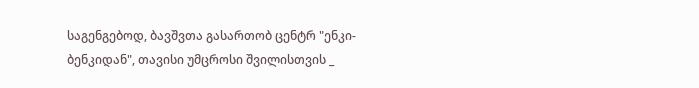საგენგებოდ, ბავშვთა გასართობ ცენტრ "ენკი-ბენკიდან", თავისი უმცროსი შვილისთვის _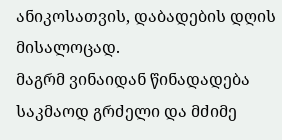ანიკოსათვის, დაბადების დღის მისალოცად.
მაგრმ ვინაიდან წინადადება საკმაოდ გრძელი და მძიმე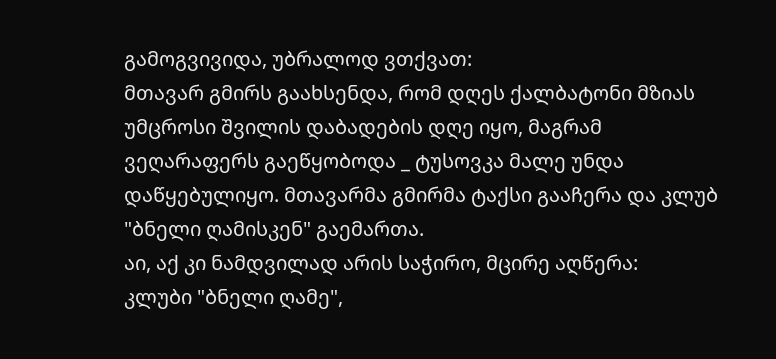გამოგვივიდა, უბრალოდ ვთქვათ:
მთავარ გმირს გაახსენდა, რომ დღეს ქალბატონი მზიას უმცროსი შვილის დაბადების დღე იყო, მაგრამ ვეღარაფერს გაეწყობოდა _ ტუსოვკა მალე უნდა დაწყებულიყო. მთავარმა გმირმა ტაქსი გააჩერა და კლუბ "ბნელი ღამისკენ" გაემართა.
აი, აქ კი ნამდვილად არის საჭირო, მცირე აღწერა:
კლუბი "ბნელი ღამე",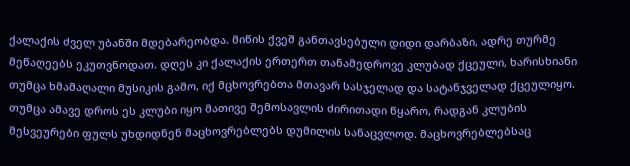ქალაქის ძველ უბანში მდებარეობდა. მიწის ქვეშ განთავსებული დიდი დარბაზი, ადრე თურმე მეწაღეებს ეკუთვნოდათ. დღეს კი ქალაქის ერთერთ თანამედროვე კლუბად ქცეული, ხარისხიანი თუმცა ხმამაღალი მუსიკის გამო, იქ მცხოვრებთა მთავარ სასჯელად და სატანჯველად ქცეულიყო. თუმცა ამავე დროს ეს კლუბი იყო მათივე შემოსავლის ძირითადი წყარო, რადგან კლუბის მესვეურები ფულს უხდიდნენ მაცხოვრებლებს დუმილის სანაცვლოდ. მაცხოვრებლებსაც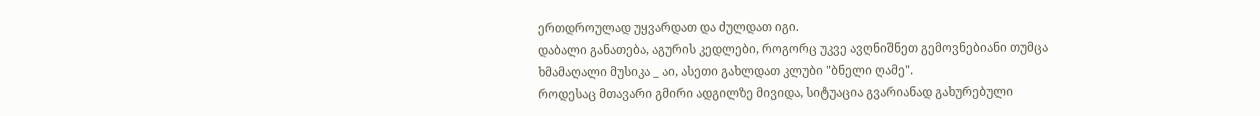ერთდროულად უყვარდათ და ძულდათ იგი.
დაბალი განათება, აგურის კედლები, როგორც უკვე ავღნიშნეთ გემოვნებიანი თუმცა ხმამაღალი მუსიკა _ აი, ასეთი გახლდათ კლუბი "ბნელი ღამე".
როდესაც მთავარი გმირი ადგილზე მივიდა, სიტუაცია გვარიანად გახურებული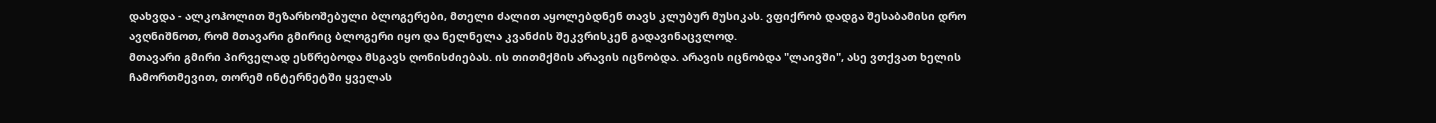დახვდა - ალკოჰოლით შეზარხოშებული ბლოგერები, მთელი ძალით აყოლებდნენ თავს კლუბურ მუსიკას. ვფიქრობ დადგა შესაბამისი დრო ავღნიშნოთ, რომ მთავარი გმირიც ბლოგერი იყო და ნელნელა კვანძის შეკვრისკენ გადავინაცვლოდ.
მთავარი გმირი პირველად ესწრებოდა მსგავს ღონისძიებას. ის თითმქმის არავის იცნობდა. არავის იცნობდა "ლაივში", ასე ვთქვათ ხელის ჩამორთმევით, თორემ ინტერნეტში ყველას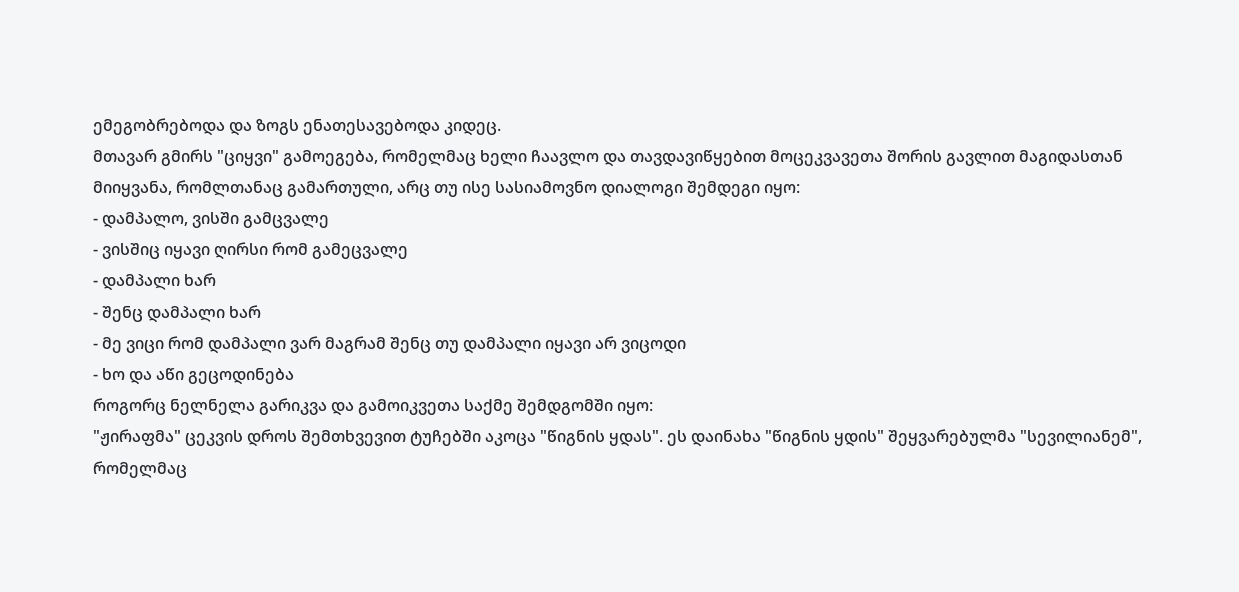ემეგობრებოდა და ზოგს ენათესავებოდა კიდეც.
მთავარ გმირს "ციყვი" გამოეგება, რომელმაც ხელი ჩაავლო და თავდავიწყებით მოცეკვავეთა შორის გავლით მაგიდასთან მიიყვანა, რომლთანაც გამართული, არც თუ ისე სასიამოვნო დიალოგი შემდეგი იყო:
- დამპალო, ვისში გამცვალე
- ვისშიც იყავი ღირსი რომ გამეცვალე
- დამპალი ხარ
- შენც დამპალი ხარ
- მე ვიცი რომ დამპალი ვარ მაგრამ შენც თუ დამპალი იყავი არ ვიცოდი
- ხო და აწი გეცოდინება
როგორც ნელნელა გარიკვა და გამოიკვეთა საქმე შემდგომში იყო:
"ჟირაფმა" ცეკვის დროს შემთხვევით ტუჩებში აკოცა "წიგნის ყდას". ეს დაინახა "წიგნის ყდის" შეყვარებულმა "სევილიანემ", რომელმაც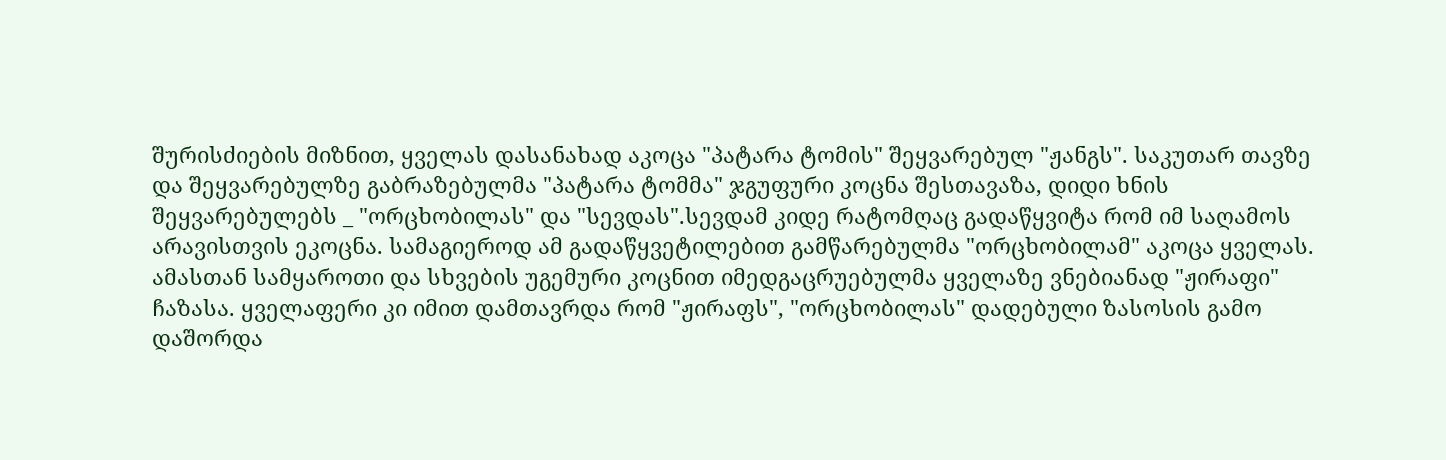შურისძიების მიზნით, ყველას დასანახად აკოცა "პატარა ტომის" შეყვარებულ "ჟანგს". საკუთარ თავზე და შეყვარებულზე გაბრაზებულმა "პატარა ტომმა" ჯგუფური კოცნა შესთავაზა, დიდი ხნის შეყვარებულებს _ "ორცხობილას" და "სევდას".სევდამ კიდე რატომღაც გადაწყვიტა რომ იმ საღამოს არავისთვის ეკოცნა. სამაგიეროდ ამ გადაწყვეტილებით გამწარებულმა "ორცხობილამ" აკოცა ყველას. ამასთან სამყაროთი და სხვების უგემური კოცნით იმედგაცრუებულმა ყველაზე ვნებიანად "ჟირაფი" ჩაზასა. ყველაფერი კი იმით დამთავრდა რომ "ჟირაფს", "ორცხობილას" დადებული ზასოსის გამო დაშორდა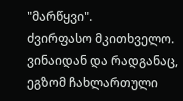"მარწყვი".
ძვირფასო მკითხველო. ვინაიდან და რადგანაც, ეგზომ ჩახლართული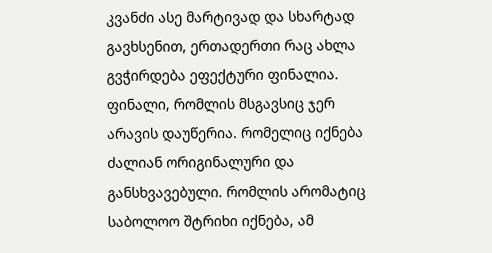კვანძი ასე მარტივად და სხარტად გავხსენით, ერთადერთი რაც ახლა გვჭირდება ეფექტური ფინალია. ფინალი, რომლის მსგავსიც ჯერ არავის დაუწერია. რომელიც იქნება ძალიან ორიგინალური და განსხვავებული. რომლის არომატიც საბოლოო შტრიხი იქნება, ამ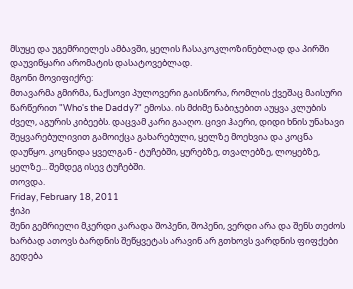მსუყე და უგემრიელეს ამბავში, ყელის ჩასაკოკლოზინებლად და პირში დაუვიწყარი არომატის დასატოვებლად.
მგონი მოვიფიქრე:
მთავარმა გმირმა, ნაქსოვი პულოვერი გაისწორა, რომლის ქვეშაც მაისური წარწერით "Who's the Daddy?" ემოსა. ის მძიმე ნაბიჯებით აუყვა კლუბის ძველ, აგურის კიბეებს. დაცვამ კარი გააღო. ცივი ჰაერი, დიდი ხნის უნახავი შეყვარებულივით გამოიქცა გახარებული, ყელზე მოეხვია და კოცნა დაუწყო. კოცნიდა ყველგან - ტუჩებში, ყურებზე, თვალებზე, ლოყებზე, ყელზე... შემდეგ ისევ ტუჩებში.
თოვდა.
Friday, February 18, 2011
ჭიპი
შენი გემრიელი მკერდი კარადა შოპენი, შოპენი, ვერდი არა და შენს თეძოს ხარბად ათოვს ბარდნის შეწყვეტას არავინ არ გთხოვს ვარდნის ფიფქები გედება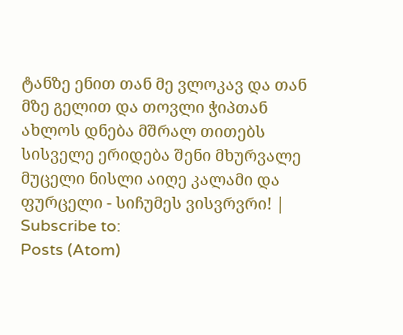ტანზე ენით თან მე ვლოკავ და თან მზე გელით და თოვლი ჭიპთან ახლოს დნება მშრალ თითებს სისველე ერიდება შენი მხურვალე მუცელი ნისლი აიღე კალამი და ფურცელი - სიჩუმეს ვისვრვრი! |
Subscribe to:
Posts (Atom)